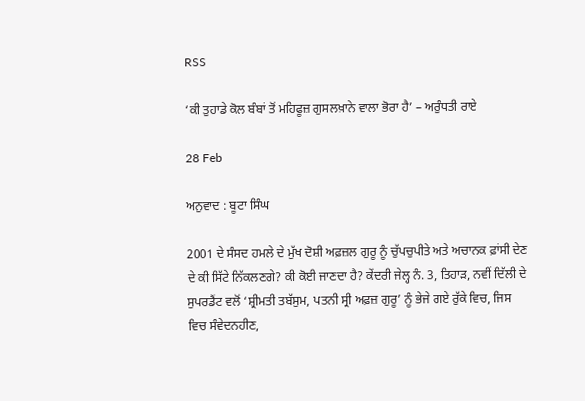RSS

‘ਕੀ ਤੁਹਾਡੇ ਕੋਲ ਬੰਬਾਂ ਤੋਂ ਮਹਿਫੂਜ਼ ਗੁਸਲਖ਼ਾਨੇ ਵਾਲਾ ਭੋਰਾ ਹੈ’ – ਅਰੁੰਧਤੀ ਰਾਏ

28 Feb

ਅਨੁਵਾਦ : ਬੂਟਾ ਸਿੰਘ

2001 ਦੇ ਸੰਸਦ ਹਮਲੇ ਦੇ ਮੁੱਖ ਦੋਸ਼ੀ ਅਫ਼ਜ਼ਲ ਗੁਰੂ ਨੂੰ ਚੁੱਪਚੁਪੀਤੇ ਅਤੇ ਅਚਾਨਕ ਫ਼ਾਂਸੀ ਦੇਣ ਦੇ ਕੀ ਸਿੱਟੇ ਨਿੱਕਲਣਗੇ? ਕੀ ਕੋਈ ਜਾਣਦਾ ਹੈ? ਕੇਂਦਰੀ ਜੇਲ੍ਹ ਨੰ. 3, ਤਿਹਾੜ, ਨਵੀਂ ਦਿੱਲੀ ਦੇ ਸੁਪਰਡੈਂਟ ਵਲੋਂ ‘ਸ਼੍ਰੀਮਤੀ ਤਬੱਸੁਮ, ਪਤਨੀ ਸ੍ਰੀ ਅਫ਼ਜ਼ ਗੁਰੂ’ ਨੂੰ ਭੇਜੇ ਗਏ ਰੁੱਕੇ ਵਿਚ, ਜਿਸ ਵਿਚ ਸੰਵੇਦਨਹੀਣ,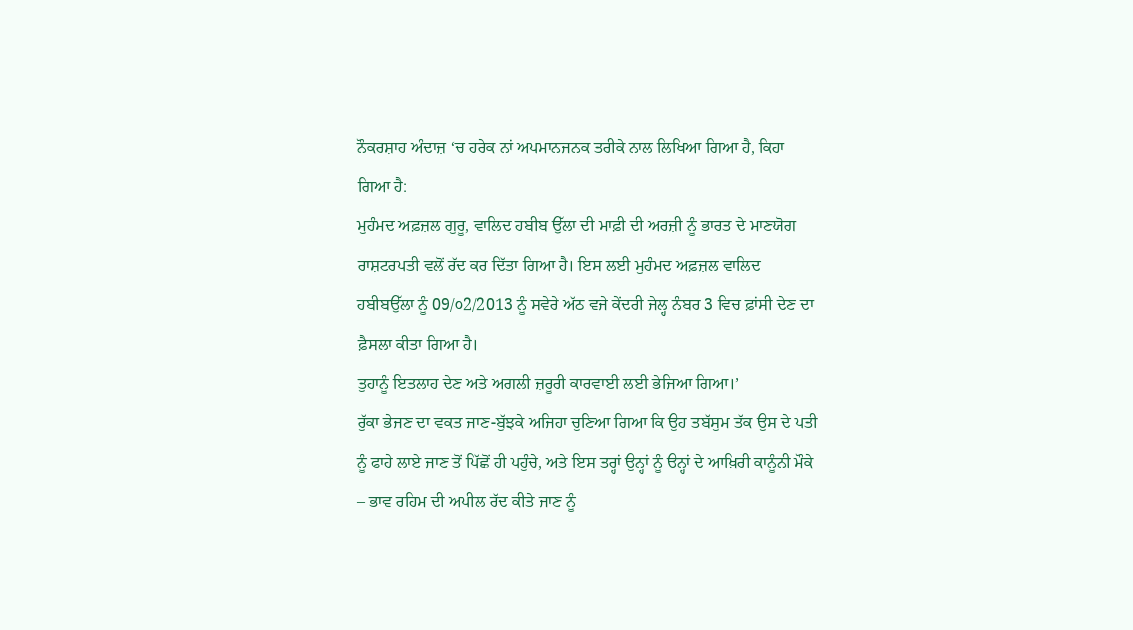ਨੌਕਰਸ਼ਾਹ ਅੰਦਾਜ਼ ‘ਚ ਹਰੇਕ ਨਾਂ ਅਪਮਾਨਜਨਕ ਤਰੀਕੇ ਨਾਲ ਲਿਖਿਆ ਗਿਆ ਹੈ, ਕਿਹਾ ਗਿਆ ਹੈ:
ਮੁਹੰਮਦ ਅਫ਼ਜ਼ਲ ਗੁਰੂ, ਵਾਲਿਦ ਹਬੀਬ ਉੱਲਾ ਦੀ ਮਾਫ਼ੀ ਦੀ ਅਰਜ਼ੀ ਨੂੰ ਭਾਰਤ ਦੇ ਮਾਣਯੋਗ ਰਾਸ਼ਟਰਪਤੀ ਵਲੋਂ ਰੱਦ ਕਰ ਦਿੱਤਾ ਗਿਆ ਹੈ। ਇਸ ਲਈ ਮੁਹੰਮਦ ਅਫ਼ਜ਼ਲ ਵਾਲਿਦ ਹਬੀਬਉੱਲਾ ਨੂੰ 09/੦2/2013 ਨੂੰ ਸਵੇਰੇ ਅੱਠ ਵਜੇ ਕੇਂਦਰੀ ਜੇਲ੍ਹ ਨੰਬਰ 3 ਵਿਚ ਫ਼ਾਂਸੀ ਦੇਣ ਦਾ ਫ਼ੈਸਲਾ ਕੀਤਾ ਗਿਆ ਹੈ।
ਤੁਹਾਨੂੰ ਇਤਲਾਹ ਦੇਣ ਅਤੇ ਅਗਲੀ ਜ਼ਰੂਰੀ ਕਾਰਵਾਈ ਲਈ ਭੇਜਿਆ ਗਿਆ।’
ਰੁੱਕਾ ਭੇਜਣ ਦਾ ਵਕਤ ਜਾਣ-ਬੁੱਝਕੇ ਅਜਿਹਾ ਚੁਣਿਆ ਗਿਆ ਕਿ ਉਹ ਤਬੱਸੁਮ ਤੱਕ ਉਸ ਦੇ ਪਤੀ ਨੂੰ ਫਾਹੇ ਲਾਏ ਜਾਣ ਤੋਂ ਪਿੱਛੋਂ ਹੀ ਪਹੁੰਚੇ, ਅਤੇ ਇਸ ਤਰ੍ਹਾਂ ਉਨ੍ਹਾਂ ਨੂੰ ੳਨ੍ਹਾਂ ਦੇ ਆਖ਼ਿਰੀ ਕਾਨੂੰਨੀ ਮੌਕੇ – ਭਾਵ ਰਹਿਮ ਦੀ ਅਪੀਲ ਰੱਦ ਕੀਤੇ ਜਾਣ ਨੂੰ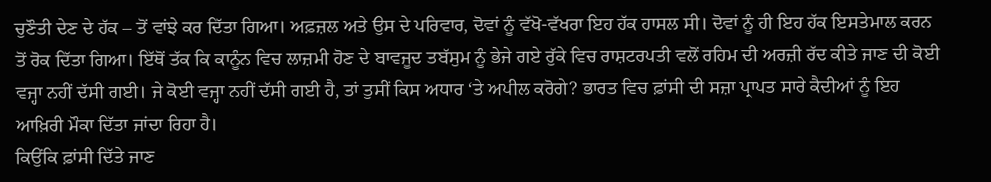ਚੁਣੌਤੀ ਦੇਣ ਦੇ ਹੱਕ – ਤੋਂ ਵਾਂਝੇ ਕਰ ਦਿੱਤਾ ਗਿਆ। ਅਫ਼ਜ਼ਲ ਅਤੇ ਉਸ ਦੇ ਪਰਿਵਾਰ, ਦੋਵਾਂ ਨੂੰ ਵੱਖੋ-ਵੱਖਰਾ ਇਹ ਹੱਕ ਹਾਸਲ ਸੀ। ਦੋਵਾਂ ਨੂੰ ਹੀ ਇਹ ਹੱਕ ਇਸਤੇਮਾਲ ਕਰਨ ਤੋਂ ਰੋਕ ਦਿੱਤਾ ਗਿਆ। ਇੱਥੋਂ ਤੱਕ ਕਿ ਕਾਨੂੰਨ ਵਿਚ ਲਾਜ਼ਮੀ ਹੋਣ ਦੇ ਬਾਵਜੂਦ ਤਬੱਸੁਮ ਨੂੰ ਭੇਜੇ ਗਏ ਰੁੱਕੇ ਵਿਚ ਰਾਸ਼ਟਰਪਤੀ ਵਲੋਂ ਰਹਿਮ ਦੀ ਅਰਜ਼ੀ ਰੱਦ ਕੀਤੇ ਜਾਣ ਦੀ ਕੋਈ ਵਜ੍ਹਾ ਨਹੀਂ ਦੱਸੀ ਗਈ। ਜੇ ਕੋਈ ਵਜ੍ਹਾ ਨਹੀਂ ਦੱਸੀ ਗਈ ਹੈ, ਤਾਂ ਤੁਸੀਂ ਕਿਸ ਅਧਾਰ ‘ਤੇ ਅਪੀਲ ਕਰੋਗੇ? ਭਾਰਤ ਵਿਚ ਫ਼ਾਂਸੀ ਦੀ ਸਜ਼ਾ ਪ੍ਰਾਪਤ ਸਾਰੇ ਕੈਦੀਆਂ ਨੂੰ ਇਹ ਆਖ਼ਿਰੀ ਮੌਕਾ ਦਿੱਤਾ ਜਾਂਦਾ ਰਿਹਾ ਹੈ।
ਕਿਉਂਕਿ ਫ਼ਾਂਸੀ ਦਿੱਤੇ ਜਾਣ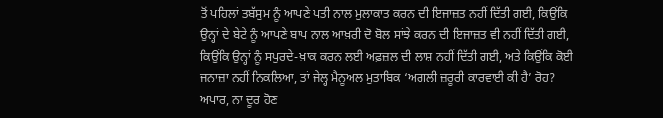ਤੋਂ ਪਹਿਲਾਂ ਤਬੱਸੁਮ ਨੂੰ ਆਪਣੇ ਪਤੀ ਨਾਲ ਮੁਲਾਕਾਤ ਕਰਨ ਦੀ ਇਜਾਜ਼ਤ ਨਹੀਂ ਦਿੱਤੀ ਗਈ, ਕਿਉਂਕਿ ਉਨ੍ਹਾਂ ਦੇ ਬੇਟੇ ਨੂੰ ਆਪਣੇ ਬਾਪ ਨਾਲ ਆਖ਼ਰੀ ਦੋ ਬੋਲ ਸਾਂਝੇ ਕਰਨ ਦੀ ਇਜਾਜ਼ਤ ਵੀ ਨਹੀਂ ਦਿੱਤੀ ਗਈ, ਕਿਉਂਕਿ ਉਨ੍ਹਾਂ ਨੂੰ ਸਪੁਰਦੇ-ਖ਼ਾਕ ਕਰਨ ਲਈ ਅਫ਼ਜ਼ਲ ਦੀ ਲਾਸ਼ ਨਹੀਂ ਦਿੱਤੀ ਗਈ, ਅਤੇ ਕਿਉਂਕਿ ਕੋਈ ਜਨਾਜ਼ਾ ਨਹੀਂ ਨਿਕਲਿਆ, ਤਾਂ ਜੇਲ੍ਹ ਮੈਨੂਅਲ ਮੁਤਾਬਿਕ ‘ਅਗਲੀ ਜ਼ਰੂਰੀ ਕਾਰਵਾਈ ਕੀ ਹੈ’ ਰੋਹ? ਅਪਾਰ, ਨਾ ਦੂਰ ਹੋਣ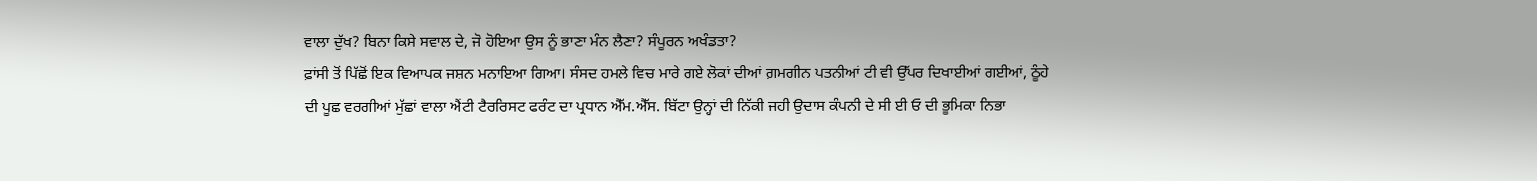ਵਾਲਾ ਦੁੱਖ? ਬਿਨਾ ਕਿਸੇ ਸਵਾਲ ਦੇ, ਜੋ ਹੋਇਆ ਉਸ ਨੂੰ ਭਾਣਾ ਮੰਨ ਲੈਣਾ? ਸੰਪੂਰਨ ਅਖੰਡਤਾ?
ਫ਼ਾਂਸੀ ਤੋਂ ਪਿੱਛੋਂ ਇਕ ਵਿਆਪਕ ਜਸ਼ਨ ਮਨਾਇਆ ਗਿਆ। ਸੰਸਦ ਹਮਲੇ ਵਿਚ ਮਾਰੇ ਗਏ ਲੋਕਾਂ ਦੀਆਂ ਗ਼ਮਗੀਨ ਪਤਨੀਆਂ ਟੀ ਵੀ ਉੱਪਰ ਦਿਖਾਈਆਂ ਗਈਆਂ, ਠੂੰਹੇ ਦੀ ਪੂਛ ਵਰਗੀਆਂ ਮੁੱਛਾਂ ਵਾਲਾ ਐਂਟੀ ਟੈਰਰਿਸਟ ਫਰੰਟ ਦਾ ਪ੍ਰਧਾਨ ਐੱਮ.ਐੱਸ. ਬਿੱਟਾ ਉਨ੍ਹਾਂ ਦੀ ਨਿੱਕੀ ਜਹੀ ਉਦਾਸ ਕੰਪਨੀ ਦੇ ਸੀ ਈ ਓ ਦੀ ਭੂਮਿਕਾ ਨਿਭਾ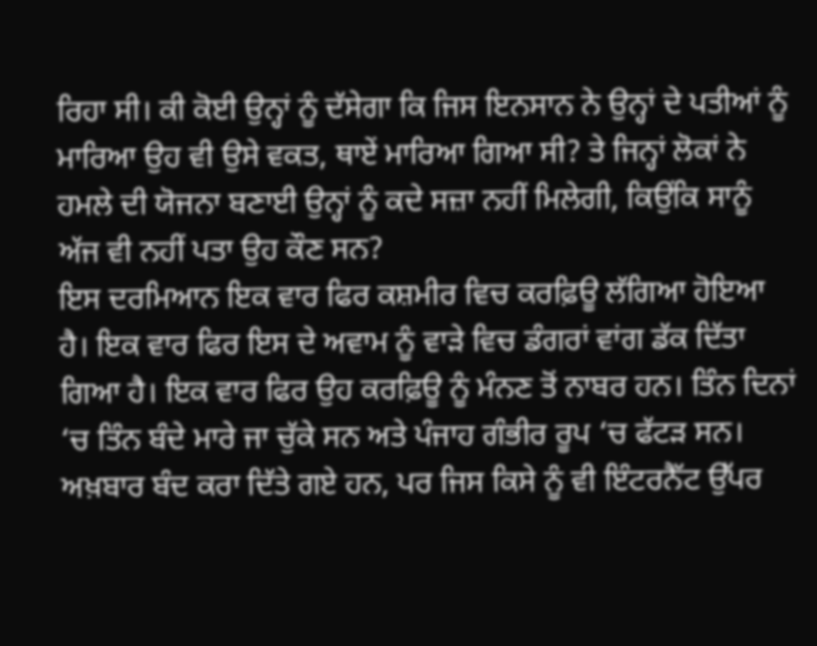ਰਿਹਾ ਸੀ। ਕੀ ਕੋਈ ਉਨ੍ਹਾਂ ਨੂੰ ਦੱਸੇਗਾ ਕਿ ਜਿਸ ਇਨਸਾਨ ਨੇ ਉਨ੍ਹਾਂ ਦੇ ਪਤੀਆਂ ਨੂੰ ਮਾਰਿਆ ਉਹ ਵੀ ਉਸੇ ਵਕਤ, ਥਾਏਂ ਮਾਰਿਆ ਗਿਆ ਸੀ? ਤੇ ਜਿਨ੍ਹਾਂ ਲੋਕਾਂ ਨੇ ਹਮਲੇ ਦੀ ਯੋਜਨਾ ਬਣਾਈ ਉਨ੍ਹਾਂ ਨੂੰ ਕਦੇ ਸਜ਼ਾ ਨਹੀਂ ਮਿਲੇਗੀ, ਕਿਉਂਕਿ ਸਾਨੂੰ ਅੱਜ ਵੀ ਨਹੀਂ ਪਤਾ ਉਹ ਕੌਣ ਸਨ?
ਇਸ ਦਰਮਿਆਨ ਇਕ ਵਾਰ ਫਿਰ ਕਸ਼ਮੀਰ ਵਿਚ ਕਰਫ਼ਿਊ ਲੱਗਿਆ ਹੋਇਆ ਹੈ। ਇਕ ਵਾਰ ਫਿਰ ਇਸ ਦੇ ਅਵਾਮ ਨੂੰ ਵਾੜੇ ਵਿਚ ਡੰਗਰਾਂ ਵਾਂਗ ਡੱਕ ਦਿੱਤਾ ਗਿਆ ਹੈ। ਇਕ ਵਾਰ ਫਿਰ ਉਹ ਕਰਫ਼ਿਊ ਨੂੰ ਮੰਨਣ ਤੋਂ ਨਾਬਰ ਹਨ। ਤਿੰਨ ਦਿਨਾਂ ‘ਚ ਤਿੰਨ ਬੰਦੇ ਮਾਰੇ ਜਾ ਚੁੱਕੇ ਸਨ ਅਤੇ ਪੰਜਾਹ ਗੰਭੀਰ ਰੂਪ ‘ਚ ਫੱਟੜ ਸਨ। ਅਖ਼ਬਾਰ ਬੰਦ ਕਰਾ ਦਿੱਤੇ ਗਏ ਹਨ, ਪਰ ਜਿਸ ਕਿਸੇ ਨੂੰ ਵੀ ਇੰਟਰਨੈੱਟ ਉੱਪਰ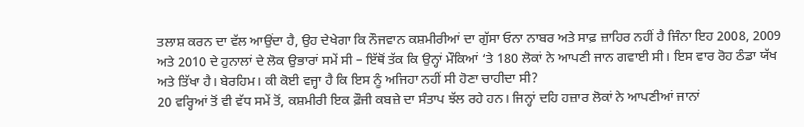ਤਲਾਸ਼ ਕਰਨ ਦਾ ਵੱਲ ਆਉਂਦਾ ਹੈ, ਉਹ ਦੇਖੇਗਾ ਕਿ ਨੌਜਵਾਨ ਕਸ਼ਮੀਰੀਆਂ ਦਾ ਗੁੱਸਾ ਓਨਾ ਨਾਬਰ ਅਤੇ ਸਾਫ਼ ਜ਼ਾਹਿਰ ਨਹੀਂ ਹੈ ਜਿੰਨਾ ਇਹ 2008, 2009 ਅਤੇ 2010 ਦੇ ਹੁਨਾਲਾਂ ਦੇ ਲੋਕ ਉਭਾਰਾਂ ਸਮੇਂ ਸੀ – ਇੱਥੋਂ ਤੱਕ ਕਿ ਉਨ੍ਹਾਂ ਮੌਕਿਆਂ ‘ਤੇ 180 ਲੋਕਾਂ ਨੇ ਆਪਣੀ ਜਾਨ ਗਵਾਈ ਸੀ। ਇਸ ਵਾਰ ਰੋਹ ਠੰਡਾ ਯੱਖ ਅਤੇ ਤਿੱਖਾ ਹੈ। ਬੇਰਹਿਮ। ਕੀ ਕੋਈ ਵਜ੍ਹਾ ਹੈ ਕਿ ਇਸ ਨੂੰ ਅਜਿਹਾ ਨਹੀਂ ਸੀ ਹੋਣਾ ਚਾਹੀਦਾ ਸੀ?
20 ਵਰ੍ਹਿਆਂ ਤੋਂ ਵੀ ਵੱਧ ਸਮੇਂ ਤੋਂ, ਕਸ਼ਮੀਰੀ ਇਕ ਫ਼ੌਜੀ ਕਬਜ਼ੇ ਦਾ ਸੰਤਾਪ ਝੱਲ ਰਹੇ ਹਨ। ਜਿਨ੍ਹਾਂ ਦਹਿ ਹਜ਼ਾਰ ਲੋਕਾਂ ਨੇ ਆਪਣੀਆਂ ਜਾਨਾਂ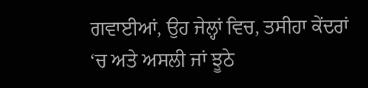ਗਵਾਈਆਂ, ਉਹ ਜੇਲ੍ਹਾਂ ਵਿਚ, ਤਸੀਹਾ ਕੇਂਦਰਾਂ ‘ਚ ਅਤੇ ਅਸਲੀ ਜਾਂ ਝੂਠੇ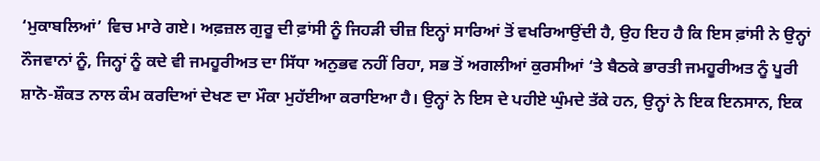‘ਮੁਕਾਬਲਿਆਂ’ ਵਿਚ ਮਾਰੇ ਗਏ। ਅਫ਼ਜ਼ਲ ਗੁਰੂ ਦੀ ਫ਼ਾਂਸੀ ਨੂੰ ਜਿਹੜੀ ਚੀਜ਼ ਇਨ੍ਹਾਂ ਸਾਰਿਆਂ ਤੋਂ ਵਖਰਿਆਉਂਦੀ ਹੈ, ਉਹ ਇਹ ਹੈ ਕਿ ਇਸ ਫ਼ਾਂਸੀ ਨੇ ਉਨ੍ਹਾਂ ਨੌਜਵਾਨਾਂ ਨੂੰ, ਜਿਨ੍ਹਾਂ ਨੂੰ ਕਦੇ ਵੀ ਜਮਹੂਰੀਅਤ ਦਾ ਸਿੱਧਾ ਅਨੁਭਵ ਨਹੀਂ ਰਿਹਾ, ਸਭ ਤੋਂ ਅਗਲੀਆਂ ਕੁਰਸੀਆਂ ‘ਤੇ ਬੈਠਕੇ ਭਾਰਤੀ ਜਮਹੂਰੀਅਤ ਨੂੰ ਪੂਰੀ ਸ਼ਾਨੋ-ਸ਼ੌਕਤ ਨਾਲ ਕੰਮ ਕਰਦਿਆਂ ਦੇਖਣ ਦਾ ਮੌਕਾ ਮੁਹੱਈਆ ਕਰਾਇਆ ਹੈ। ਉਨ੍ਹਾਂ ਨੇ ਇਸ ਦੇ ਪਹੀਏ ਘੁੰਮਦੇ ਤੱਕੇ ਹਨ, ਉਨ੍ਹਾਂ ਨੇ ਇਕ ਇਨਸਾਨ, ਇਕ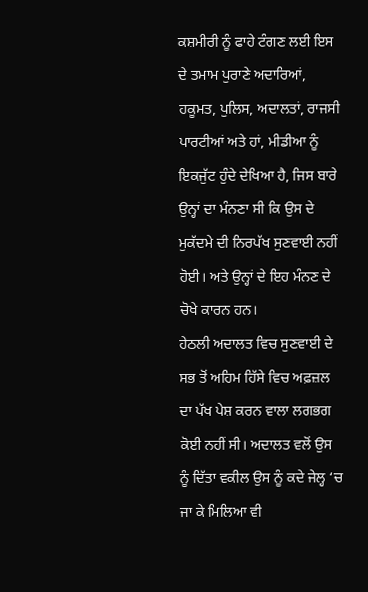ਕਸ਼ਮੀਰੀ ਨੂੰ ਫਾਹੇ ਟੰਗਣ ਲਈ ਇਸ ਦੇ ਤਮਾਮ ਪੁਰਾਣੇ ਅਦਾਰਿਆਂ, ਹਕੂਮਤ, ਪੁਲਿਸ, ਅਦਾਲਤਾਂ, ਰਾਜਸੀ ਪਾਰਟੀਆਂ ਅਤੇ ਹਾਂ, ਮੀਡੀਆ ਨੂੰ ਇਕਜੁੱਟ ਹੁੰਦੇ ਦੇਖਿਆ ਹੈ, ਜਿਸ ਬਾਰੇ ਉਨ੍ਹਾਂ ਦਾ ਮੰਨਣਾ ਸੀ ਕਿ ਉਸ ਦੇ ਮੁਕੱਦਮੇ ਦੀ ਨਿਰਪੱਖ ਸੁਣਵਾਈ ਨਹੀਂ ਹੋਈ। ਅਤੇ ਉਨ੍ਹਾਂ ਦੇ ਇਹ ਮੰਨਣ ਦੇ ਚੋਖੇ ਕਾਰਨ ਹਨ।
ਹੇਠਲੀ ਅਦਾਲਤ ਵਿਚ ਸੁਣਵਾਈ ਦੇ ਸਭ ਤੋਂ ਅਹਿਮ ਹਿੱਸੇ ਵਿਚ ਅਫ਼ਜ਼ਲ ਦਾ ਪੱਖ ਪੇਸ਼ ਕਰਨ ਵਾਲਾ ਲਗਭਗ ਕੋਈ ਨਹੀਂ ਸੀ। ਅਦਾਲਤ ਵਲੋਂ ਉਸ ਨੂੰ ਦਿੱਤਾ ਵਕੀਲ ਉਸ ਨੂੰ ਕਦੇ ਜੇਲ੍ਹ ‘ਚ ਜਾ ਕੇ ਮਿਲਿਆ ਵੀ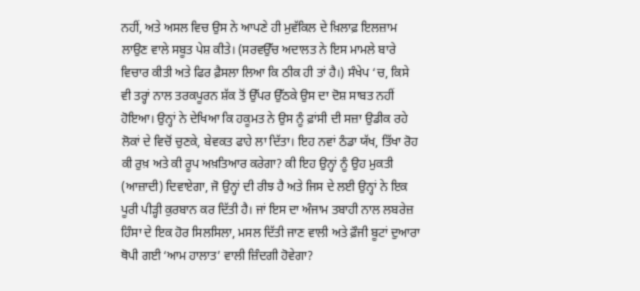ਨਹੀਂ, ਅਤੇ ਅਸਲ ਵਿਚ ਉਸ ਨੇ ਆਪਣੇ ਹੀ ਮੁਵੱਕਿਲ ਦੇ ਖ਼ਿਲਾਫ਼ ਇਲਜ਼ਾਮ ਲਾਉਣ ਵਾਲੇ ਸਬੂਤ ਪੇਸ਼ ਕੀਤੇ। (ਸਰਵਉੱਚ ਅਦਾਲਤ ਨੇ ਇਸ ਮਾਮਲੇ ਬਾਰੇ ਵਿਚਾਰ ਕੀਤੀ ਅਤੇ ਫਿਰ ਫ਼ੈਸਲਾ ਲਿਆ ਕਿ ਠੀਕ ਹੀ ਤਾਂ ਹੈ।) ਸੰਖੇਪ ‘ਚ, ਕਿਸੇ ਵੀ ਤਰ੍ਹਾਂ ਨਾਲ ਤਰਕਪੂਰਨ ਸ਼ੱਕ ਤੋਂ ਉੱਪਰ ਉੱਠਕੇ ਉਸ ਦਾ ਦੋਸ਼ ਸਾਬਤ ਨਹੀਂ ਹੋਇਆ। ਉਨ੍ਹਾਂ ਨੇ ਦੇਖਿਆ ਕਿ ਹਕੂਮਤ ਨੇ ਉਸ ਨੂੰ ਫ਼ਾਂਸੀ ਦੀ ਸਜ਼ਾ ਉਡੀਕ ਰਹੇ ਲੋਕਾਂ ਦੇ ਵਿਚੋਂ ਚੁਣਕੇ, ਬੇਵਕਤ ਫਾਹੇ ਲਾ ਦਿੱਤਾ। ਇਹ ਨਵਾਂ ਠੰਡਾ ਯੱਖ, ਤਿੱਖਾ ਰੋਹ ਕੀ ਰੁਖ਼ ਅਤੇ ਕੀ ਰੂਪ ਅਖ਼ਤਿਆਰ ਕਰੇਗਾ? ਕੀ ਇਹ ਉਨ੍ਹਾਂ ਨੂੰ ਉਹ ਮੁਕਤੀ (ਆਜ਼ਾਦੀ) ਦਿਵਾਏਗਾ, ਜੋ ਉਨ੍ਹਾਂ ਦੀ ਰੀਝ ਹੈ ਅਤੇ ਜਿਸ ਦੇ ਲਈ ਉਨ੍ਹਾਂ ਨੇ ਇਕ ਪੂਰੀ ਪੀੜ੍ਹੀ ਕੁਰਬਾਨ ਕਰ ਦਿੱਤੀ ਹੈ। ਜਾਂ ਇਸ ਦਾ ਅੰਜਾਮ ਤਬਾਹੀ ਨਾਲ ਲਬਰੇਜ਼ ਹਿੰਸਾ ਦੇ ਇਕ ਹੋਰ ਸਿਲਸਿਲਾ, ਮਸਲ ਦਿੱਤੀ ਜਾਣ ਵਾਲੀ ਅਤੇ ਫ਼ੌਜੀ ਬੂਟਾਂ ਦੁਆਰਾ ਥੋਪੀ ਗਈ ‘ਆਮ ਹਾਲਾਤ’ ਵਾਲੀ ਜ਼ਿੰਦਗੀ ਹੋਵੇਗਾ?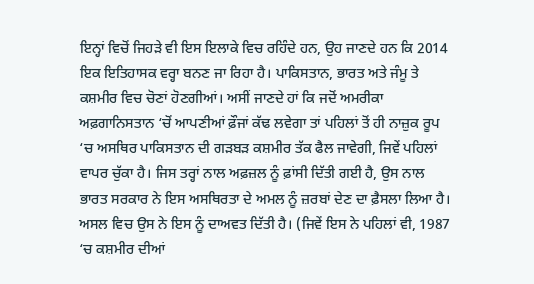ਇਨ੍ਹਾਂ ਵਿਚੋਂ ਜਿਹੜੇ ਵੀ ਇਸ ਇਲਾਕੇ ਵਿਚ ਰਹਿੰਦੇ ਹਨ, ਉਹ ਜਾਣਦੇ ਹਨ ਕਿ 2014 ਇਕ ਇਤਿਹਾਸਕ ਵਰ੍ਹਾ ਬਨਣ ਜਾ ਰਿਹਾ ਹੈ। ਪਾਕਿਸਤਾਨ, ਭਾਰਤ ਅਤੇ ਜੰਮੂ ਤੇ ਕਸ਼ਮੀਰ ਵਿਚ ਚੋਣਾਂ ਹੋਣਗੀਆਂ। ਅਸੀਂ ਜਾਣਦੇ ਹਾਂ ਕਿ ਜਦੋਂ ਅਮਰੀਕਾ ਅਫ਼ਗਾਨਿਸਤਾਨ ‘ਚੋਂ ਆਪਣੀਆਂ ਫ਼ੌਜਾਂ ਕੱਢ ਲਵੇਗਾ ਤਾਂ ਪਹਿਲਾਂ ਤੋਂ ਹੀ ਨਾਜ਼ੁਕ ਰੂਪ ‘ਚ ਅਸਥਿਰ ਪਾਕਿਸਤਾਨ ਦੀ ਗੜਬੜ ਕਸ਼ਮੀਰ ਤੱਕ ਫੈਲ ਜਾਵੇਗੀ, ਜਿਵੇਂ ਪਹਿਲਾਂ ਵਾਪਰ ਚੁੱਕਾ ਹੈ। ਜਿਸ ਤਰ੍ਹਾਂ ਨਾਲ ਅਫ਼ਜ਼ਲ ਨੂੰ ਫ਼ਾਂਸੀ ਦਿੱਤੀ ਗਈ ਹੈ, ਉਸ ਨਾਲ ਭਾਰਤ ਸਰਕਾਰ ਨੇ ਇਸ ਅਸਥਿਰਤਾ ਦੇ ਅਮਲ ਨੂੰ ਜ਼ਰਬਾਂ ਦੇਣ ਦਾ ਫ਼ੈਸਲਾ ਲਿਆ ਹੈ। ਅਸਲ ਵਿਚ ਉਸ ਨੇ ਇਸ ਨੂੰ ਦਾਅਵਤ ਦਿੱਤੀ ਹੈ। (ਜਿਵੇਂ ਇਸ ਨੇ ਪਹਿਲਾਂ ਵੀ, 1987 ‘ਚ ਕਸ਼ਮੀਰ ਦੀਆਂ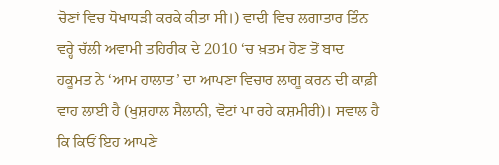ਚੋਣਾਂ ਵਿਚ ਧੋਖਾਧੜੀ ਕਰਕੇ ਕੀਤਾ ਸੀ।) ਵਾਦੀ ਵਿਚ ਲਗਾਤਾਰ ਤਿੰਨ ਵਰ੍ਹੇ ਚੱਲੀ ਅਵਾਮੀ ਤਹਿਰੀਕ ਦੇ 2010 ‘ਚ ਖ਼ਤਮ ਹੋਣ ਤੋਂ ਬਾਦ ਹਕੂਮਤ ਨੇ ‘ਆਮ ਹਾਲਾਤ’ ਦਾ ਆਪਣਾ ਵਿਚਾਰ ਲਾਗੂ ਕਰਨ ਦੀ ਕਾਫ਼ੀ ਵਾਹ ਲਾਈ ਹੈ (ਖੁਸ਼ਹਾਲ ਸੈਲਾਨੀ, ਵੋਟਾਂ ਪਾ ਰਹੇ ਕਸ਼ਮੀਰੀ)। ਸਵਾਲ ਹੈ ਕਿ ਕਿਓਂ ਇਹ ਆਪਣੇ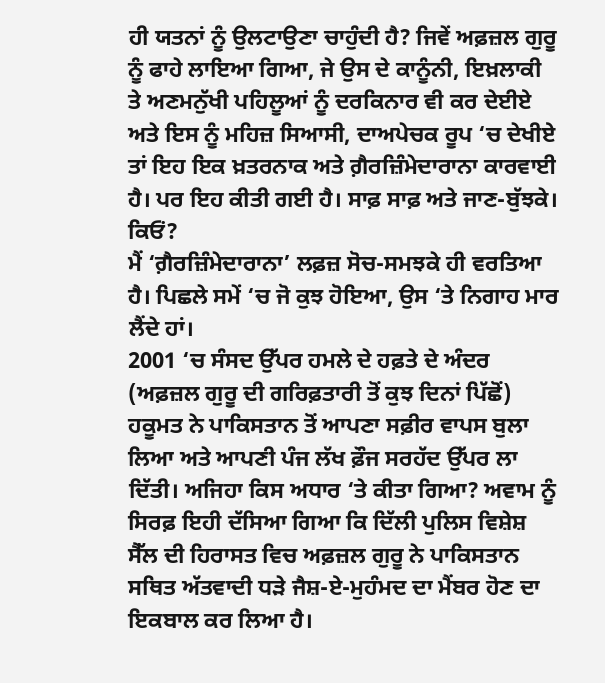ਹੀ ਯਤਨਾਂ ਨੂੰ ਉਲਟਾਉਣਾ ਚਾਹੁੰਦੀ ਹੈ? ਜਿਵੇਂ ਅਫ਼ਜ਼ਲ ਗੁਰੂ ਨੂੰ ਫਾਹੇ ਲਾਇਆ ਗਿਆ, ਜੇ ਉਸ ਦੇ ਕਾਨੂੰਨੀ, ਇਖ਼ਲਾਕੀ ਤੇ ਅਣਮਨੁੱਖੀ ਪਹਿਲੂਆਂ ਨੂੰ ਦਰਕਿਨਾਰ ਵੀ ਕਰ ਦੇਈਏ ਅਤੇ ਇਸ ਨੂੰ ਮਹਿਜ਼ ਸਿਆਸੀ, ਦਾਅਪੇਚਕ ਰੂਪ ‘ਚ ਦੇਖੀਏ ਤਾਂ ਇਹ ਇਕ ਖ਼ਤਰਨਾਕ ਅਤੇ ਗ਼ੈਰਜ਼ਿੰਮੇਦਾਰਾਨਾ ਕਾਰਵਾਈ ਹੈ। ਪਰ ਇਹ ਕੀਤੀ ਗਈ ਹੈ। ਸਾਫ਼ ਸਾਫ਼ ਅਤੇ ਜਾਣ-ਬੁੱਝਕੇ। ਕਿਓਂ?
ਮੈਂ ‘ਗ਼ੈਰਜ਼ਿੰਮੇਦਾਰਾਨਾ’ ਲਫ਼ਜ਼ ਸੋਚ-ਸਮਝਕੇ ਹੀ ਵਰਤਿਆ ਹੈ। ਪਿਛਲੇ ਸਮੇਂ ‘ਚ ਜੋ ਕੁਝ ਹੋਇਆ, ਉਸ ‘ਤੇ ਨਿਗਾਹ ਮਾਰ ਲੈਂਦੇ ਹਾਂ।
2001 ‘ਚ ਸੰਸਦ ਉੱਪਰ ਹਮਲੇ ਦੇ ਹਫ਼ਤੇ ਦੇ ਅੰਦਰ (ਅਫ਼ਜ਼ਲ ਗੁਰੂ ਦੀ ਗਰਿਫ਼ਤਾਰੀ ਤੋਂ ਕੁਝ ਦਿਨਾਂ ਪਿੱਛੋਂ) ਹਕੂਮਤ ਨੇ ਪਾਕਿਸਤਾਨ ਤੋਂ ਆਪਣਾ ਸਫ਼ੀਰ ਵਾਪਸ ਬੁਲਾ ਲਿਆ ਅਤੇ ਆਪਣੀ ਪੰਜ ਲੱਖ ਫ਼ੌਜ ਸਰਹੱਦ ਉੱਪਰ ਲਾ ਦਿੱਤੀ। ਅਜਿਹਾ ਕਿਸ ਅਧਾਰ ‘ਤੇ ਕੀਤਾ ਗਿਆ? ਅਵਾਮ ਨੂੰ ਸਿਰਫ਼ ਇਹੀ ਦੱਸਿਆ ਗਿਆ ਕਿ ਦਿੱਲੀ ਪੁਲਿਸ ਵਿਸ਼ੇਸ਼ ਸੈੱਲ ਦੀ ਹਿਰਾਸਤ ਵਿਚ ਅਫ਼ਜ਼ਲ ਗੁਰੂ ਨੇ ਪਾਕਿਸਤਾਨ ਸਥਿਤ ਅੱਤਵਾਦੀ ਧੜੇ ਜੈਸ਼-ਏ-ਮੁਹੰਮਦ ਦਾ ਮੈਂਬਰ ਹੋਣ ਦਾ ਇਕਬਾਲ ਕਰ ਲਿਆ ਹੈ।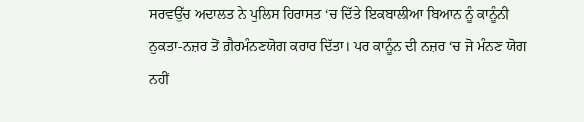ਸਰਵਉੱਚ ਅਦਾਲਤ ਨੇ ਪੁਲਿਸ ਹਿਰਾਸਤ ‘ਚ ਦਿੱਤੇ ਇਕਬਾਲੀਆ ਬਿਆਨ ਨੂੰ ਕਾਨੂੰਨੀ ਨੁਕਤਾ-ਨਜ਼ਰ ਤੋਂ ਗ਼ੈਰਮੰਨਣਯੋਗ ਕਰਾਰ ਦਿੱਤਾ। ਪਰ ਕਾਨੂੰਨ ਦੀ ਨਜ਼ਰ ‘ਚ ਜੋ ਮੰਨਣ ਯੋਗ ਨਹੀਂ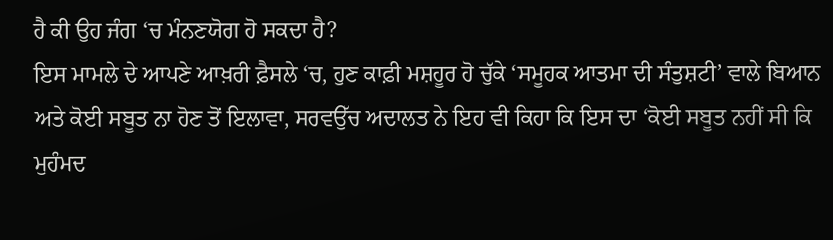ਹੈ ਕੀ ਉਹ ਜੰਗ ‘ਚ ਮੰਨਣਯੋਗ ਹੋ ਸਕਦਾ ਹੈ?
ਇਸ ਮਾਮਲੇ ਦੇ ਆਪਣੇ ਆਖ਼ਰੀ ਫ਼ੈਸਲੇ ‘ਚ, ਹੁਣ ਕਾਫ਼ੀ ਮਸ਼ਹੂਰ ਹੋ ਚੁੱਕੇ ‘ਸਮੂਹਕ ਆਤਮਾ ਦੀ ਸੰਤੁਸ਼ਟੀ’ ਵਾਲੇ ਬਿਆਨ ਅਤੇ ਕੋਈ ਸਬੂਤ ਨਾ ਹੋਣ ਤੋਂ ਇਲਾਵਾ, ਸਰਵਉੱਚ ਅਦਾਲਤ ਨੇ ਇਹ ਵੀ ਕਿਹਾ ਕਿ ਇਸ ਦਾ ‘ਕੋਈ ਸਬੂਤ ਨਹੀਂ ਸੀ ਕਿ ਮੁਹੰਮਦ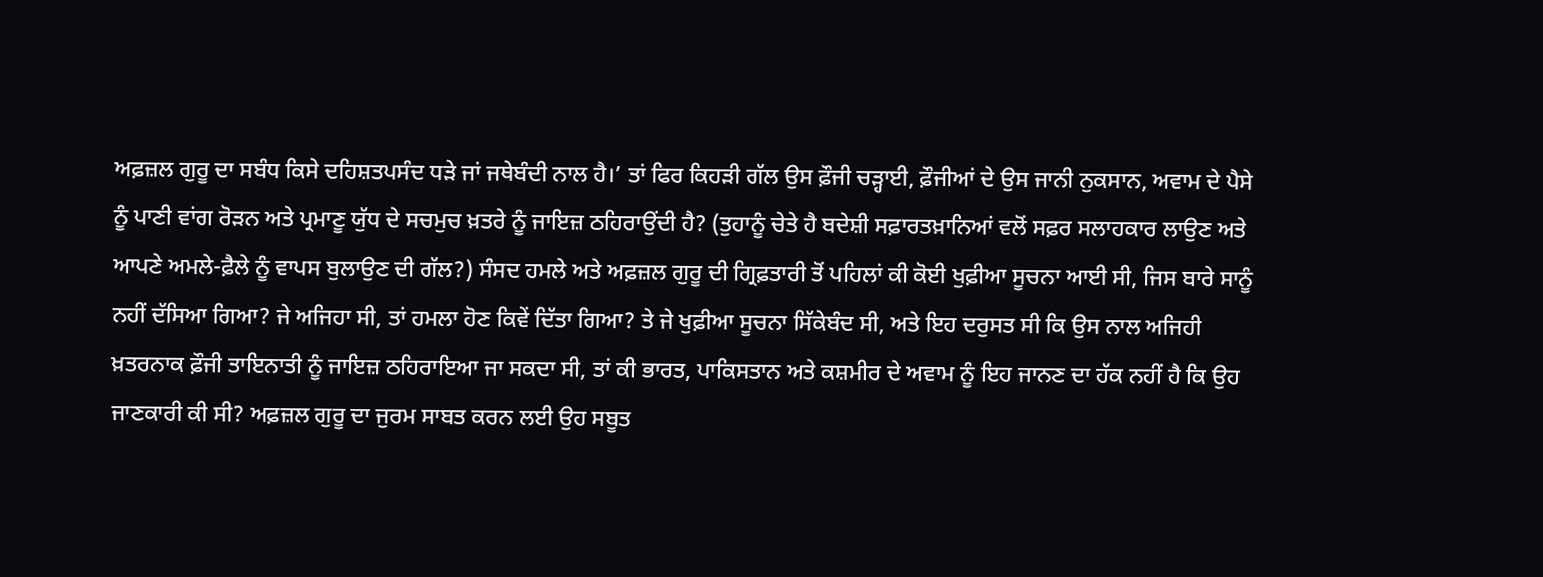ਅਫ਼ਜ਼ਲ ਗੁਰੂ ਦਾ ਸਬੰਧ ਕਿਸੇ ਦਹਿਸ਼ਤਪਸੰਦ ਧੜੇ ਜਾਂ ਜਥੇਬੰਦੀ ਨਾਲ ਹੈ।’ ਤਾਂ ਫਿਰ ਕਿਹੜੀ ਗੱਲ ਉਸ ਫ਼ੌਜੀ ਚੜ੍ਹਾਈ, ਫ਼ੌਜੀਆਂ ਦੇ ਉਸ ਜਾਨੀ ਨੁਕਸਾਨ, ਅਵਾਮ ਦੇ ਪੈਸੇ ਨੂੰ ਪਾਣੀ ਵਾਂਗ ਰੋੜਨ ਅਤੇ ਪ੍ਰਮਾਣੂ ਯੁੱਧ ਦੇ ਸਚਮੁਚ ਖ਼ਤਰੇ ਨੂੰ ਜਾਇਜ਼ ਠਹਿਰਾਉਂਦੀ ਹੈ? (ਤੁਹਾਨੂੰ ਚੇਤੇ ਹੈ ਬਦੇਸ਼ੀ ਸਫ਼ਾਰਤਖ਼ਾਨਿਆਂ ਵਲੋਂ ਸਫ਼ਰ ਸਲਾਹਕਾਰ ਲਾਉਣ ਅਤੇ ਆਪਣੇ ਅਮਲੇ-ਫ਼ੈਲੇ ਨੂੰ ਵਾਪਸ ਬੁਲਾਉਣ ਦੀ ਗੱਲ?) ਸੰਸਦ ਹਮਲੇ ਅਤੇ ਅਫ਼ਜ਼ਲ ਗੁਰੂ ਦੀ ਗ੍ਰਿਫ਼ਤਾਰੀ ਤੋਂ ਪਹਿਲਾਂ ਕੀ ਕੋਈ ਖੁਫ਼ੀਆ ਸੂਚਨਾ ਆਈ ਸੀ, ਜਿਸ ਬਾਰੇ ਸਾਨੂੰ ਨਹੀਂ ਦੱਸਿਆ ਗਿਆ? ਜੇ ਅਜਿਹਾ ਸੀ, ਤਾਂ ਹਮਲਾ ਹੋਣ ਕਿਵੇਂ ਦਿੱਤਾ ਗਿਆ? ਤੇ ਜੇ ਖੁਫ਼ੀਆ ਸੂਚਨਾ ਸਿੱਕੇਬੰਦ ਸੀ, ਅਤੇ ਇਹ ਦਰੁਸਤ ਸੀ ਕਿ ਉਸ ਨਾਲ ਅਜਿਹੀ ਖ਼ਤਰਨਾਕ ਫ਼ੌਜੀ ਤਾਇਨਾਤੀ ਨੂੰ ਜਾਇਜ਼ ਠਹਿਰਾਇਆ ਜਾ ਸਕਦਾ ਸੀ, ਤਾਂ ਕੀ ਭਾਰਤ, ਪਾਕਿਸਤਾਨ ਅਤੇ ਕਸ਼ਮੀਰ ਦੇ ਅਵਾਮ ਨੂੰ ਇਹ ਜਾਨਣ ਦਾ ਹੱਕ ਨਹੀਂ ਹੈ ਕਿ ਉਹ ਜਾਣਕਾਰੀ ਕੀ ਸੀ? ਅਫ਼ਜ਼ਲ ਗੁਰੂ ਦਾ ਜੁਰਮ ਸਾਬਤ ਕਰਨ ਲਈ ਉਹ ਸਬੂਤ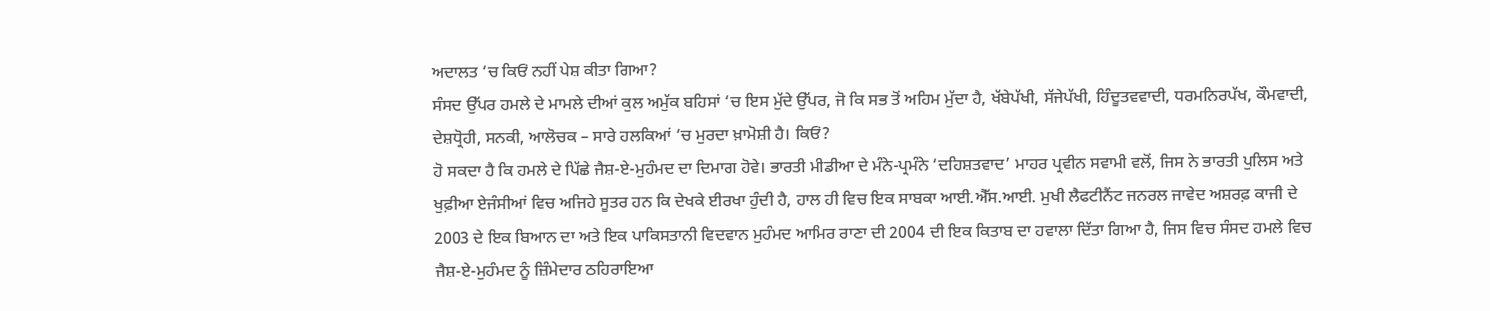ਅਦਾਲਤ ‘ਚ ਕਿਓਂ ਨਹੀਂ ਪੇਸ਼ ਕੀਤਾ ਗਿਆ?
ਸੰਸਦ ਉੱਪਰ ਹਮਲੇ ਦੇ ਮਾਮਲੇ ਦੀਆਂ ਕੁਲ ਅਮੁੱਕ ਬਹਿਸਾਂ ‘ਚ ਇਸ ਮੁੱਦੇ ਉੱਪਰ, ਜੋ ਕਿ ਸਭ ਤੋਂ ਅਹਿਮ ਮੁੱਦਾ ਹੈ, ਖੱਬੇਪੱਖੀ, ਸੱਜੇਪੱਖੀ, ਹਿੰਦੂਤਵਵਾਦੀ, ਧਰਮਨਿਰਪੱਖ, ਕੌਮਵਾਦੀ, ਦੇਸ਼ਧ੍ਰੋਹੀ, ਸਨਕੀ, ਆਲੋਚਕ – ਸਾਰੇ ਹਲਕਿਆਂ ‘ਚ ਮੁਰਦਾ ਖ਼ਾਮੋਸ਼ੀ ਹੈ। ਕਿਓਂ?
ਹੋ ਸਕਦਾ ਹੈ ਕਿ ਹਮਲੇ ਦੇ ਪਿੱਛੇ ਜੈਸ਼-ਏ-ਮੁਹੰਮਦ ਦਾ ਦਿਮਾਗ ਹੋਵੇ। ਭਾਰਤੀ ਮੀਡੀਆ ਦੇ ਮੰਨੇ-ਪ੍ਰਮੰਨੇ ‘ਦਹਿਸ਼ਤਵਾਦ’ ਮਾਹਰ ਪ੍ਰਵੀਨ ਸਵਾਮੀ ਵਲੋਂ, ਜਿਸ ਨੇ ਭਾਰਤੀ ਪੁਲਿਸ ਅਤੇ ਖੁਫ਼ੀਆ ਏਜੰਸੀਆਂ ਵਿਚ ਅਜਿਹੇ ਸੂਤਰ ਹਨ ਕਿ ਦੇਖਕੇ ਈਰਖਾ ਹੁੰਦੀ ਹੈ, ਹਾਲ ਹੀ ਵਿਚ ਇਕ ਸਾਬਕਾ ਆਈ.ਐੱਸ.ਆਈ. ਮੁਖੀ ਲੈਫਟੀਨੈਂਟ ਜਨਰਲ ਜਾਵੇਦ ਅਸ਼ਰਫ਼ ਕਾਜੀ ਦੇ 2003 ਦੇ ਇਕ ਬਿਆਨ ਦਾ ਅਤੇ ਇਕ ਪਾਕਿਸਤਾਨੀ ਵਿਦਵਾਨ ਮੁਹੰਮਦ ਆਮਿਰ ਰਾਣਾ ਦੀ 2004 ਦੀ ਇਕ ਕਿਤਾਬ ਦਾ ਹਵਾਲਾ ਦਿੱਤਾ ਗਿਆ ਹੈ, ਜਿਸ ਵਿਚ ਸੰਸਦ ਹਮਲੇ ਵਿਚ ਜੈਸ਼-ਏ-ਮੁਹੰਮਦ ਨੂੰ ਜ਼ਿੰਮੇਦਾਰ ਠਹਿਰਾਇਆ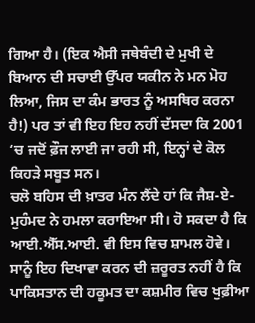ਗਿਆ ਹੈ। (ਇਕ ਐਸੀ ਜਥੇਬੰਦੀ ਦੇ ਮੁਖੀ ਦੇ ਬਿਆਨ ਦੀ ਸਚਾਈ ਉੱਪਰ ਯਕੀਨ ਨੇ ਮਨ ਮੋਹ ਲਿਆ, ਜਿਸ ਦਾ ਕੰਮ ਭਾਰਤ ਨੂੰ ਅਸਥਿਰ ਕਰਨਾ ਹੈ!) ਪਰ ਤਾਂ ਵੀ ਇਹ ਇਹ ਨਹੀਂ ਦੱਸਦਾ ਕਿ 2001 ‘ਚ ਜਦੋਂ ਫ਼ੌਜ ਲਾਈ ਜਾ ਰਹੀ ਸੀ, ਇਨ੍ਹਾਂ ਦੇ ਕੋਲ ਕਿਹੜੇ ਸਬੂਤ ਸਨ।
ਚਲੋ ਬਹਿਸ ਦੀ ਖ਼ਾਤਰ ਮੰਨ ਲੈਂਦੇ ਹਾਂ ਕਿ ਜੈਸ਼-ਏ-ਮੁਹੰਮਦ ਨੇ ਹਮਲਾ ਕਰਾਇਆ ਸੀ। ਹੋ ਸਕਦਾ ਹੈ ਕਿ ਆਈ.ਐੱਸ.ਆਈ. ਵੀ ਇਸ ਵਿਚ ਸ਼ਾਮਲ ਹੋਵੇ। ਸਾਨੂੰ ਇਹ ਦਿਖਾਵਾ ਕਰਨ ਦੀ ਜ਼ਰੂਰਤ ਨਹੀਂ ਹੈ ਕਿ ਪਾਕਿਸਤਾਨ ਦੀ ਹਕੂਮਤ ਦਾ ਕਸ਼ਮੀਰ ਵਿਚ ਖੁਫ਼ੀਆ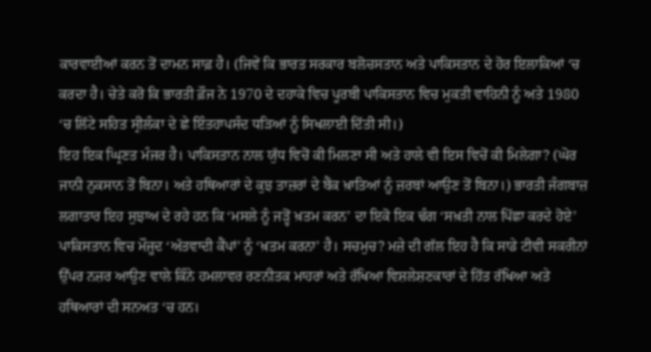ਕਾਰਵਾਈਆਂ ਕਰਨ ਤੋਂ ਦਾਮਨ ਸਾਫ਼ ਹੈ। (ਜਿਵੇਂ ਕਿ ਭਾਰਤ ਸਰਕਾਰ ਬਲੋਚਸਤਾਨ ਅਤੇ ਪਾਕਿਸਤਾਨ ਦੇ ਹੋਰ ਇਲਾਕਿਆਂ ‘ਚ ਕਰਦਾ ਹੈ। ਚੇਤੇ ਕਰੋ ਕਿ ਭਾਰਤੀ ਫ਼ੌਜ ਨੇ 1970 ਦੇ ਦਹਾਕੇ ਵਿਚ ਪੂਰਬੀ ਪਾਕਿਸਤਾਨ ਵਿਚ ਮੁਕਤੀ ਵਾਹਿਨੀ ਨੂੰ ਅਤੇ 1980 ‘ਚ ਲਿੱਟੇ ਸਹਿਤ ਸ੍ਰੀਲੰਕਾ ਦੇ ਛੇ ਇੰਤਹਾਪਸੰਦ ਧੜਿਆਂ ਨੂੰ ਸਿਖਲਾਈ ਦਿੱਤੀ ਸੀ।)
ਇਹ ਇਕ ਘ੍ਰਿਣਤ ਮੰਜਰ ਹੈ। ਪਾਕਿਸਤਾਨ ਨਾਲ ਯੁੱਧ ਵਿਚੋਂ ਕੀ ਮਿਲਣਾ ਸੀ ਅਤੇ ਹਾਲੇ ਵੀ ਇਸ ਵਿਚੋਂ ਕੀ ਮਿਲੇਗਾ? (ਘੋਰ ਜਾਨੀ ਨੁਕਸਾਨ ਤੋਂ ਬਿਨਾ। ਅਤੇ ਹਥਿਆਰਾਂ ਦੇ ਕੁਝ ਤਾਜ਼ਰਾਂ ਦੇ ਬੈਂਕ ਖ਼ਾਤਿਆਂ ਨੂੰ ਜ਼ਰਬਾਂ ਆਉਣ ਤੋਂ ਬਿਨਾ।) ਭਾਰਤੀ ਜੰਗਬਾਜ਼ ਲਗਾਤਾਰ ਇਹ ਸੁਝਾਅ ਦੇ ਰਹੇ ਹਨ ਕਿ ‘ਮਸਲੇ ਨੂੰ ਜੜ੍ਹੋਂ ਖ਼ਤਮ ਕਰਨ’ ਦਾ ਇਕੋ ਇਕ ਢੰਗ ‘ਸਖ਼ਤੀ ਨਾਲ ਪਿੱਛਾ ਕਰਦੇ ਹੋਏ’ ਪਾਕਿਸਤਾਨ ਵਿਚ ਮੌਜੂਦ ‘ਅੱਤਵਾਦੀ ਕੈਂਪਾਂ’ ਨੂੰ ‘ਖ਼ਤਮ ਕਰਨਾ’ ਹੈ। ਸਚਮੁਚ? ਮਜ਼ੇ ਦੀ ਗੱਲ ਇਹ ਹੈ ਕਿ ਸਾਡੇ ਟੀਵੀ ਸਕਰੀਨਾਂ ਉੱਪਰ ਨਜ਼ਰ ਆਉਣ ਵਾਲੇ ਕਿੰਨੇ ਹਮਲਾਵਰ ਰਣਨੀਤਕ ਮਾਹਰਾਂ ਅਤੇ ਰੱਖਿਆ ਵਿਸ਼ਲੇਸ਼ਣਕਾਰਾਂ ਦੇ ਹਿੱਤ ਰੱਖਿਆ ਅਤੇ ਹਥਿਆਰਾਂ ਦੀ ਸਨਅਤ ‘ਚ ਹਨ।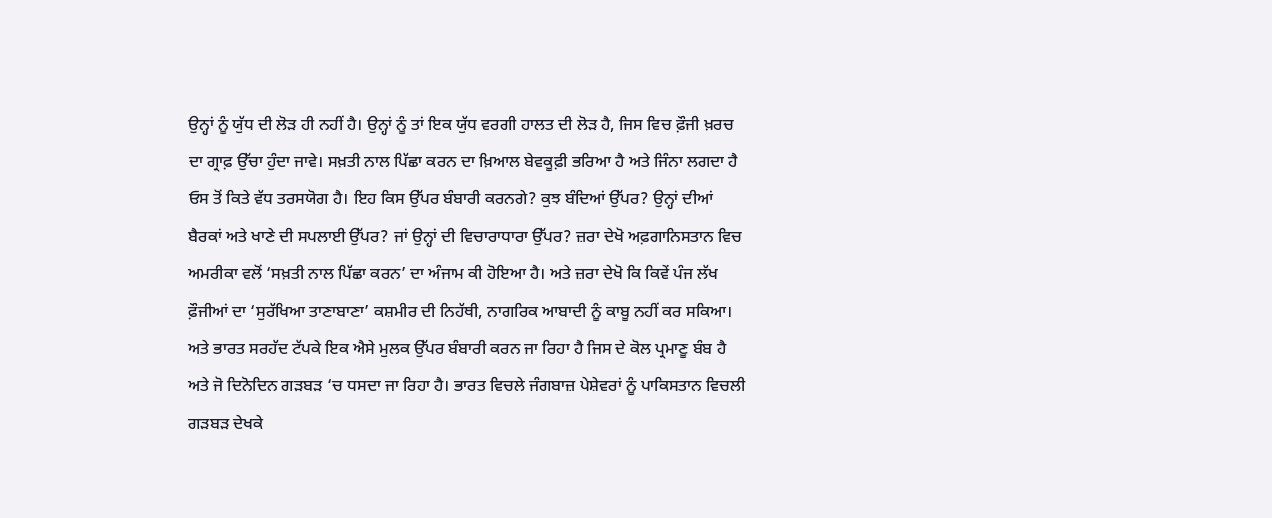ਉਨ੍ਹਾਂ ਨੂੰ ਯੁੱਧ ਦੀ ਲੋੜ ਹੀ ਨਹੀਂ ਹੈ। ਉਨ੍ਹਾਂ ਨੂੰ ਤਾਂ ਇਕ ਯੁੱਧ ਵਰਗੀ ਹਾਲਤ ਦੀ ਲੋੜ ਹੈ, ਜਿਸ ਵਿਚ ਫ਼ੌਜੀ ਖ਼ਰਚ ਦਾ ਗ੍ਰਾਫ਼ ਉੱਚਾ ਹੁੰਦਾ ਜਾਵੇ। ਸਖ਼ਤੀ ਨਾਲ ਪਿੱਛਾ ਕਰਨ ਦਾ ਖ਼ਿਆਲ ਬੇਵਕੂਫ਼ੀ ਭਰਿਆ ਹੈ ਅਤੇ ਜਿੰਨਾ ਲਗਦਾ ਹੈ ਓਸ ਤੋਂ ਕਿਤੇ ਵੱਧ ਤਰਸਯੋਗ ਹੈ। ਇਹ ਕਿਸ ਉੱਪਰ ਬੰਬਾਰੀ ਕਰਨਗੇ? ਕੁਝ ਬੰਦਿਆਂ ਉੱਪਰ? ਉਨ੍ਹਾਂ ਦੀਆਂ ਬੈਰਕਾਂ ਅਤੇ ਖਾਣੇ ਦੀ ਸਪਲਾਈ ਉੱਪਰ? ਜਾਂ ਉਨ੍ਹਾਂ ਦੀ ਵਿਚਾਰਾਧਾਰਾ ਉੱਪਰ? ਜ਼ਰਾ ਦੇਖੋ ਅਫ਼ਗਾਨਿਸਤਾਨ ਵਿਚ ਅਮਰੀਕਾ ਵਲੋਂ ‘ਸਖ਼ਤੀ ਨਾਲ ਪਿੱਛਾ ਕਰਨ’ ਦਾ ਅੰਜਾਮ ਕੀ ਹੋਇਆ ਹੈ। ਅਤੇ ਜ਼ਰਾ ਦੇਖੋ ਕਿ ਕਿਵੇਂ ਪੰਜ ਲੱਖ ਫ਼ੌਜੀਆਂ ਦਾ ‘ਸੁਰੱਖਿਆ ਤਾਣਾਬਾਣਾ’ ਕਸ਼ਮੀਰ ਦੀ ਨਿਹੱਥੀ, ਨਾਗਰਿਕ ਆਬਾਦੀ ਨੂੰ ਕਾਬੂ ਨਹੀਂ ਕਰ ਸਕਿਆ। ਅਤੇ ਭਾਰਤ ਸਰਹੱਦ ਟੱਪਕੇ ਇਕ ਐਸੇ ਮੁਲਕ ਉੱਪਰ ਬੰਬਾਰੀ ਕਰਨ ਜਾ ਰਿਹਾ ਹੈ ਜਿਸ ਦੇ ਕੋਲ ਪ੍ਰਮਾਣੂ ਬੰਬ ਹੈ ਅਤੇ ਜੋ ਦਿਨੋਦਿਨ ਗੜਬੜ ‘ਚ ਧਸਦਾ ਜਾ ਰਿਹਾ ਹੈ। ਭਾਰਤ ਵਿਚਲੇ ਜੰਗਬਾਜ਼ ਪੇਸ਼ੇਵਰਾਂ ਨੂੰ ਪਾਕਿਸਤਾਨ ਵਿਚਲੀ ਗੜਬੜ ਦੇਖਕੇ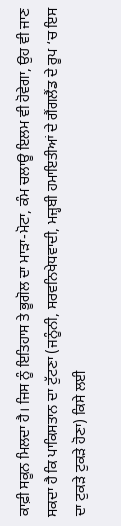ਕਾਫ਼ੀ ਸਕੂਨ ਮਿਲਦਾ ਹੈ। ਜਿਸ ਨੂੰ ਇਤਿਹਾਸ ਤੇ ਭੂਗੋਲ ਦਾ ਮਾੜਾ-ਮੋਟਾ, ਕੰਮ ਚਲਾਊ ਇਲਮ ਵੀ ਹੋਵੇਗਾ, ਉਹ ਵੀ ਜਾਣ ਸਕਦਾ ਹੈ ਕਿ ਪਾਕਿਸਤਾਨ ਦਾ ਟੁੱਟਣਾ (ਜਨੂੰਨੀ, ਸਰਵਨਿਖੇਧਵਾਦੀ, ਮਜ਼੍ਹਬੀ ਹਮਾਇਤੀਆਂ ਦੇ ਗੈਂਗਲੈਂਡ ਦੇ ਰੂਪ ‘ਚ ਇਸ ਦਾ ਟੁਕੜੇ ਟੁਕੜੇ ਹੋਣਾ) ਕਿਸੇ ਲਈ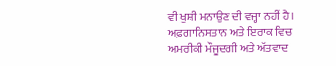ਵੀ ਖੁਸ਼ੀ ਮਨਾਉਣ ਦੀ ਵਜ੍ਹਾ ਨਹੀਂ ਹੈ।
ਅਫ਼ਗਾਨਿਸਤਾਨ ਅਤੇ ਇਰਾਕ ਵਿਚ ਅਮਰੀਕੀ ਮੌਜੂਦਗੀ ਅਤੇ ਅੱਤਵਾਦ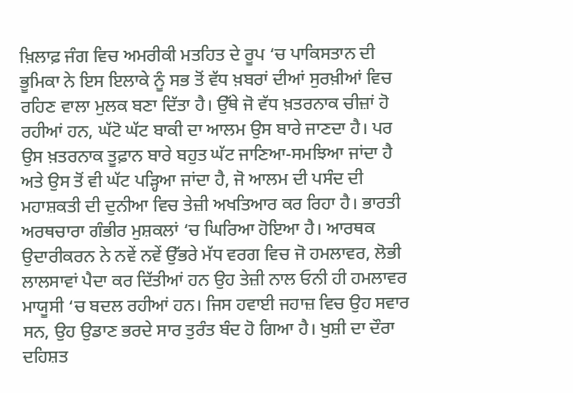ਖ਼ਿਲਾਫ਼ ਜੰਗ ਵਿਚ ਅਮਰੀਕੀ ਮਤਹਿਤ ਦੇ ਰੂਪ ‘ਚ ਪਾਕਿਸਤਾਨ ਦੀ ਭੂਮਿਕਾ ਨੇ ਇਸ ਇਲਾਕੇ ਨੂੰ ਸਭ ਤੋਂ ਵੱਧ ਖ਼ਬਰਾਂ ਦੀਆਂ ਸੁਰਖ਼ੀਆਂ ਵਿਚ ਰਹਿਣ ਵਾਲਾ ਮੁਲਕ ਬਣਾ ਦਿੱਤਾ ਹੈ। ਉੱਥੇ ਜੋ ਵੱਧ ਖ਼ਤਰਨਾਕ ਚੀਜ਼ਾਂ ਹੋ ਰਹੀਆਂ ਹਨ, ਘੱਟੋ ਘੱਟ ਬਾਕੀ ਦਾ ਆਲਮ ਉਸ ਬਾਰੇ ਜਾਣਦਾ ਹੈ। ਪਰ ਉਸ ਖ਼ਤਰਨਾਕ ਤੂਫ਼ਾਨ ਬਾਰੇ ਬਹੁਤ ਘੱਟ ਜਾਣਿਆ-ਸਮਝਿਆ ਜਾਂਦਾ ਹੈ ਅਤੇ ਉਸ ਤੋਂ ਵੀ ਘੱਟ ਪੜ੍ਹਿਆ ਜਾਂਦਾ ਹੈ, ਜੋ ਆਲਮ ਦੀ ਪਸੰਦ ਦੀ ਮਹਾਸ਼ਕਤੀ ਦੀ ਦੁਨੀਆ ਵਿਚ ਤੇਜ਼ੀ ਅਖਤਿਆਰ ਕਰ ਰਿਹਾ ਹੈ। ਭਾਰਤੀ ਅਰਥਚਾਰਾ ਗੰਭੀਰ ਮੁਸ਼ਕਲਾਂ ‘ਚ ਘਿਰਿਆ ਹੋਇਆ ਹੈ। ਆਰਥਕ ਉਦਾਰੀਕਰਨ ਨੇ ਨਵੇਂ ਨਵੇਂ ਉੱਭਰੇ ਮੱਧ ਵਰਗ ਵਿਚ ਜੋ ਹਮਲਾਵਰ, ਲੋਭੀ ਲਾਲਸਾਵਾਂ ਪੈਦਾ ਕਰ ਦਿੱਤੀਆਂ ਹਨ ਉਹ ਤੇਜ਼ੀ ਨਾਲ ਓਨੀ ਹੀ ਹਮਲਾਵਰ ਮਾਯੂਸੀ ‘ਚ ਬਦਲ ਰਹੀਆਂ ਹਨ। ਜਿਸ ਹਵਾਈ ਜਹਾਜ਼ ਵਿਚ ਉਹ ਸਵਾਰ ਸਨ, ਉਹ ਉਡਾਣ ਭਰਦੇ ਸਾਰ ਤੁਰੰਤ ਬੰਦ ਹੋ ਗਿਆ ਹੈ। ਖੁਸ਼ੀ ਦਾ ਦੌਰਾ ਦਹਿਸ਼ਤ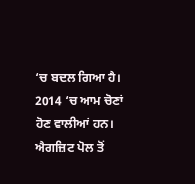‘ਚ ਬਦਲ ਗਿਆ ਹੈ।
2014 ‘ਚ ਆਮ ਚੋਣਾਂ ਹੋਣ ਵਾਲੀਆਂ ਹਨ। ਐਗਜ਼ਿਟ ਪੋਲ ਤੋਂ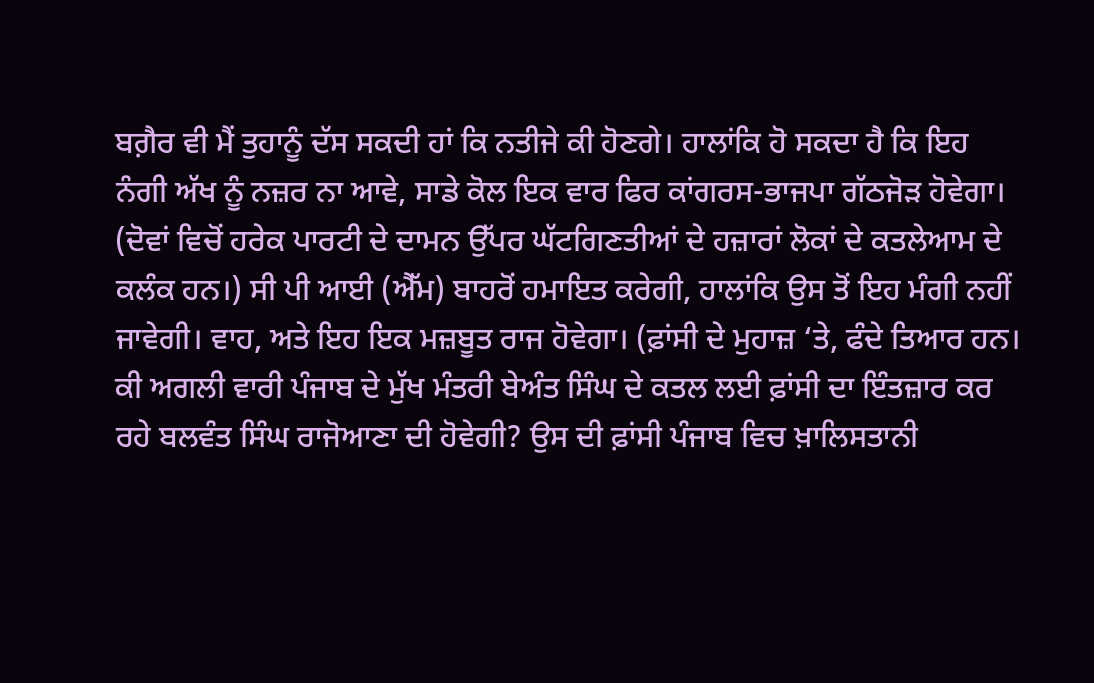ਬਗ਼ੈਰ ਵੀ ਮੈਂ ਤੁਹਾਨੂੰ ਦੱਸ ਸਕਦੀ ਹਾਂ ਕਿ ਨਤੀਜੇ ਕੀ ਹੋਣਗੇ। ਹਾਲਾਂਕਿ ਹੋ ਸਕਦਾ ਹੈ ਕਿ ਇਹ ਨੰਗੀ ਅੱਖ ਨੂੰ ਨਜ਼ਰ ਨਾ ਆਵੇ, ਸਾਡੇ ਕੋਲ ਇਕ ਵਾਰ ਫਿਰ ਕਾਂਗਰਸ-ਭਾਜਪਾ ਗੱਠਜੋੜ ਹੋਵੇਗਾ। (ਦੋਵਾਂ ਵਿਚੋਂ ਹਰੇਕ ਪਾਰਟੀ ਦੇ ਦਾਮਨ ਉੱਪਰ ਘੱਟਗਿਣਤੀਆਂ ਦੇ ਹਜ਼ਾਰਾਂ ਲੋਕਾਂ ਦੇ ਕਤਲੇਆਮ ਦੇ ਕਲੰਕ ਹਨ।) ਸੀ ਪੀ ਆਈ (ਐੱਮ) ਬਾਹਰੋਂ ਹਮਾਇਤ ਕਰੇਗੀ, ਹਾਲਾਂਕਿ ਉਸ ਤੋਂ ਇਹ ਮੰਗੀ ਨਹੀਂ ਜਾਵੇਗੀ। ਵਾਹ, ਅਤੇ ਇਹ ਇਕ ਮਜ਼ਬੂਤ ਰਾਜ ਹੋਵੇਗਾ। (ਫ਼ਾਂਸੀ ਦੇ ਮੁਹਾਜ਼ ‘ਤੇ, ਫੰਦੇ ਤਿਆਰ ਹਨ। ਕੀ ਅਗਲੀ ਵਾਰੀ ਪੰਜਾਬ ਦੇ ਮੁੱਖ ਮੰਤਰੀ ਬੇਅੰਤ ਸਿੰਘ ਦੇ ਕਤਲ ਲਈ ਫ਼ਾਂਸੀ ਦਾ ਇੰਤਜ਼ਾਰ ਕਰ ਰਹੇ ਬਲਵੰਤ ਸਿੰਘ ਰਾਜੋਆਣਾ ਦੀ ਹੋਵੇਗੀ? ਉਸ ਦੀ ਫ਼ਾਂਸੀ ਪੰਜਾਬ ਵਿਚ ਖ਼ਾਲਿਸਤਾਨੀ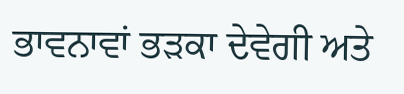ਭਾਵਨਾਵਾਂ ਭੜਕਾ ਦੇਵੇਗੀ ਅਤੇ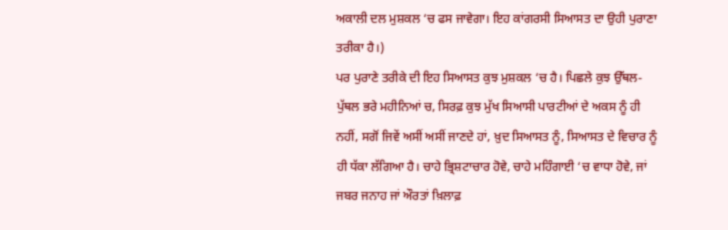ਅਕਾਲੀ ਦਲ ਮੁਸ਼ਕਲ ‘ਚ ਫਸ ਜਾਵੇਗਾ। ਇਹ ਕਾਂਗਰਸੀ ਸਿਆਸਤ ਦਾ ਉਹੀ ਪੁਰਾਣਾ ਤਰੀਕਾ ਹੈ।)
ਪਰ ਪੁਰਾਣੇ ਤਰੀਕੇ ਦੀ ਇਹ ਸਿਆਸਤ ਕੁਝ ਮੁਸ਼ਕਲ ‘ਚ ਹੈ। ਪਿਛਲੇ ਕੁਝ ਉੱਥਲ-ਪੁੱਥਲ ਭਰੇ ਮਹੀਨਿਆਂ ਚ, ਸਿਰਫ਼ ਕੁਝ ਮੁੱਖ ਸਿਆਸੀ ਪਾਰਟੀਆਂ ਦੇ ਅਕਸ ਨੂੰ ਹੀ ਨਹੀਂ, ਸਗੋਂ ਜਿਵੇਂ ਅਸੀਂ ਅਸੀਂ ਜਾਣਦੇ ਹਾਂ, ਖ਼ੁਦ ਸਿਆਸਤ ਨੂੰ, ਸਿਆਸਤ ਦੇ ਵਿਚਾਰ ਨੂੰ ਹੀ ਧੱਕਾ ਲੱਗਿਆ ਹੈ। ਚਾਹੇ ਭ੍ਰਿਸ਼ਟਾਚਾਰ ਹੋਵੇ, ਚਾਹੇ ਮਹਿੰਗਾਈ ‘ਚ ਵਾਧਾ ਹੋਵੇ, ਜਾਂ ਜਬਰ ਜਨਾਹ ਜਾਂ ਔਰਤਾਂ ਖ਼ਿਲਾਫ਼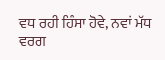ਵਧ ਰਹੀ ਹਿੰਸਾ ਹੋਵੇ, ਨਵਾਂ ਮੱਧ ਵਰਗ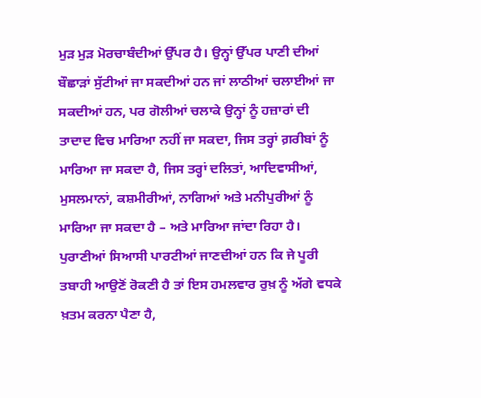ਮੁੜ ਮੁੜ ਮੋਰਚਾਬੰਦੀਆਂ ਉੱਪਰ ਹੈ। ਉਨ੍ਹਾਂ ਉੱਪਰ ਪਾਣੀ ਦੀਆਂ ਬੌਛਾੜਾਂ ਸੁੱਟੀਆਂ ਜਾ ਸਕਦੀਆਂ ਹਨ ਜਾਂ ਲਾਠੀਆਂ ਚਲਾਈਆਂ ਜਾ ਸਕਦੀਆਂ ਹਨ, ਪਰ ਗੋਲੀਆਂ ਚਲਾਕੇ ਉਨ੍ਹਾਂ ਨੂੰ ਹਜ਼ਾਰਾਂ ਦੀ ਤਾਦਾਦ ਵਿਚ ਮਾਰਿਆ ਨਹੀਂ ਜਾ ਸਕਦਾ, ਜਿਸ ਤਰ੍ਹਾਂ ਗ਼ਰੀਬਾਂ ਨੂੰ ਮਾਰਿਆ ਜਾ ਸਕਦਾ ਹੈ, ਜਿਸ ਤਰ੍ਹਾਂ ਦਲਿਤਾਂ, ਆਦਿਵਾਸੀਆਂ, ਮੁਸਲਮਾਨਾਂ, ਕਸ਼ਮੀਰੀਆਂ, ਨਾਗਿਆਂ ਅਤੇ ਮਨੀਪੁਰੀਆਂ ਨੂੰ ਮਾਰਿਆ ਜਾ ਸਕਦਾ ਹੈ – ਅਤੇ ਮਾਰਿਆ ਜਾਂਦਾ ਰਿਹਾ ਹੈ। ਪੁਰਾਣੀਆਂ ਸਿਆਸੀ ਪਾਰਟੀਆਂ ਜਾਣਦੀਆਂ ਹਨ ਕਿ ਜੇ ਪੂਰੀ ਤਬਾਹੀ ਆਉਣੋਂ ਰੋਕਣੀ ਹੈ ਤਾਂ ਇਸ ਹਮਲਵਾਰ ਰੁਖ਼ ਨੂੰ ਅੱਗੇ ਵਧਕੇ ਖ਼ਤਮ ਕਰਨਾ ਪੈਣਾ ਹੈ,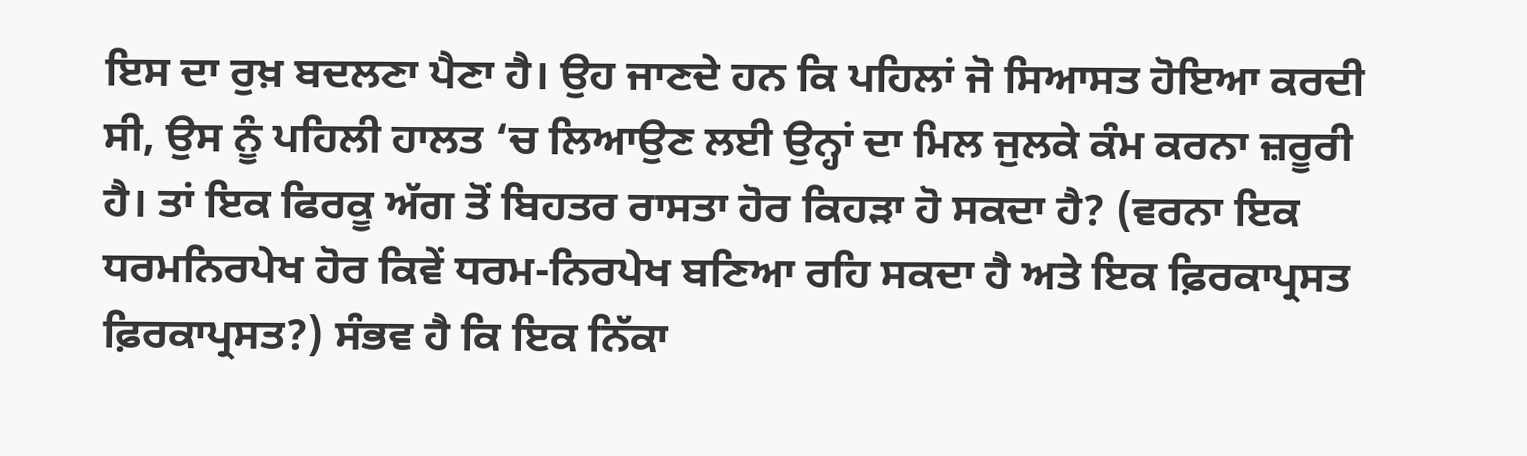ਇਸ ਦਾ ਰੁਖ਼ ਬਦਲਣਾ ਪੈਣਾ ਹੈ। ਉਹ ਜਾਣਦੇ ਹਨ ਕਿ ਪਹਿਲਾਂ ਜੋ ਸਿਆਸਤ ਹੋਇਆ ਕਰਦੀ ਸੀ, ਉਸ ਨੂੰ ਪਹਿਲੀ ਹਾਲਤ ‘ਚ ਲਿਆਉਣ ਲਈ ਉਨ੍ਹਾਂ ਦਾ ਮਿਲ ਜੁਲਕੇ ਕੰਮ ਕਰਨਾ ਜ਼ਰੂਰੀ ਹੈ। ਤਾਂ ਇਕ ਫਿਰਕੂ ਅੱਗ ਤੋਂ ਬਿਹਤਰ ਰਾਸਤਾ ਹੋਰ ਕਿਹੜਾ ਹੋ ਸਕਦਾ ਹੈ? (ਵਰਨਾ ਇਕ ਧਰਮਨਿਰਪੇਖ ਹੋਰ ਕਿਵੇਂ ਧਰਮ-ਨਿਰਪੇਖ ਬਣਿਆ ਰਹਿ ਸਕਦਾ ਹੈ ਅਤੇ ਇਕ ਫ਼ਿਰਕਾਪ੍ਰਸਤ ਫ਼ਿਰਕਾਪ੍ਰਸਤ?) ਸੰਭਵ ਹੈ ਕਿ ਇਕ ਨਿੱਕਾ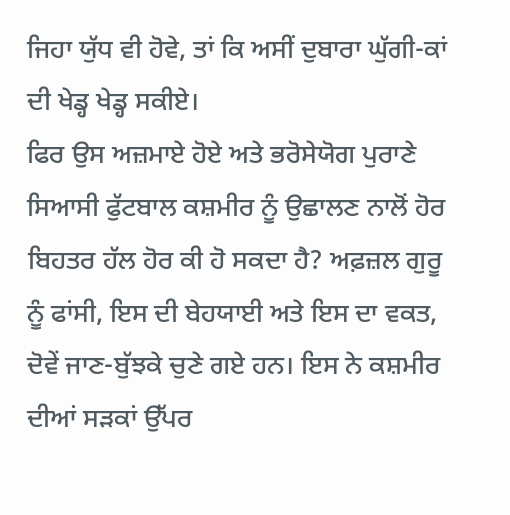ਜਿਹਾ ਯੁੱਧ ਵੀ ਹੋਵੇ, ਤਾਂ ਕਿ ਅਸੀਂ ਦੁਬਾਰਾ ਘੁੱਗੀ-ਕਾਂ ਦੀ ਖੇਡ੍ਹ ਖੇਡ੍ਹ ਸਕੀਏ।
ਫਿਰ ਉਸ ਅਜ਼ਮਾਏ ਹੋਏ ਅਤੇ ਭਰੋਸੇਯੋਗ ਪੁਰਾਣੇ ਸਿਆਸੀ ਫੁੱਟਬਾਲ ਕਸ਼ਮੀਰ ਨੂੰ ਉਛਾਲਣ ਨਾਲੋਂ ਹੋਰ ਬਿਹਤਰ ਹੱਲ ਹੋਰ ਕੀ ਹੋ ਸਕਦਾ ਹੈ? ਅਫ਼ਜ਼ਲ ਗੁਰੂ ਨੂੰ ਫਾਂਸੀ, ਇਸ ਦੀ ਬੇਹਯਾਈ ਅਤੇ ਇਸ ਦਾ ਵਕਤ, ਦੋਵੇਂ ਜਾਣ-ਬੁੱਝਕੇ ਚੁਣੇ ਗਏ ਹਨ। ਇਸ ਨੇ ਕਸ਼ਮੀਰ ਦੀਆਂ ਸੜਕਾਂ ਉੱਪਰ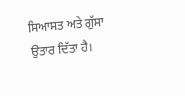ਸਿਆਸਤ ਅਤੇ ਗੁੱਸਾ ਉਤਾਰ ਦਿੱਤਾ ਹੈ।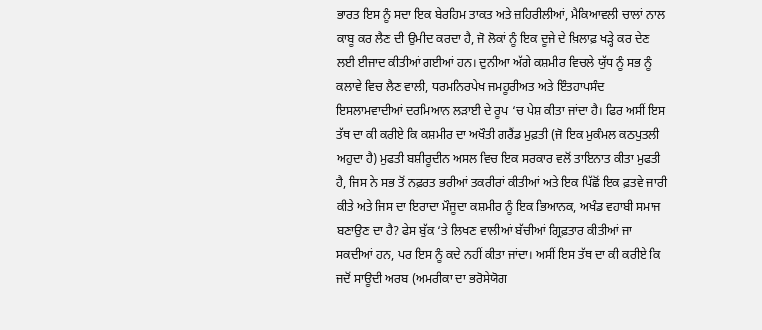ਭਾਰਤ ਇਸ ਨੂੰ ਸਦਾ ਇਕ ਬੇਰਹਿਮ ਤਾਕਤ ਅਤੇ ਜ਼ਹਿਰੀਲੀਆਂ, ਮੈਕਿਆਵਲੀ ਚਾਲਾਂ ਨਾਲ ਕਾਬੂ ਕਰ ਲੈਣ ਦੀ ਉਮੀਦ ਕਰਦਾ ਹੈ, ਜੋ ਲੋਕਾਂ ਨੂੰ ਇਕ ਦੂਜੇ ਦੇ ਖ਼ਿਲਾਫ਼ ਖੜ੍ਹੇ ਕਰ ਦੇਣ ਲਈ ਈਜਾਦ ਕੀਤੀਆਂ ਗਈਆਂ ਹਨ। ਦੁਨੀਆ ਅੱਗੇ ਕਸ਼ਮੀਰ ਵਿਚਲੇ ਯੁੱਧ ਨੂੰ ਸਭ ਨੂੰ ਕਲਾਵੇ ਵਿਚ ਲੈਣ ਵਾਲੀ, ਧਰਮਨਿਰਪੇਖ ਜਮਹੂਰੀਅਤ ਅਤੇ ਇੰਤਹਾਪਸੰਦ ਇਸਲਾਮਵਾਦੀਆਂ ਦਰਮਿਆਨ ਲੜਾਈ ਦੇ ਰੂਪ ‘ਚ ਪੇਸ਼ ਕੀਤਾ ਜਾਂਦਾ ਹੈ। ਫਿਰ ਅਸੀਂ ਇਸ ਤੱਥ ਦਾ ਕੀ ਕਰੀਏ ਕਿ ਕਸ਼ਮੀਰ ਦਾ ਅਖੌਤੀ ਗਰੈਂਡ ਮੁਫ਼ਤੀ (ਜੋ ਇਕ ਮੁਕੰਮਲ ਕਠਪੁਤਲੀ ਅਹੁਦਾ ਹੈ) ਮੁਫਤੀ ਬਸ਼ੀਰੂਦੀਨ ਅਸਲ ਵਿਚ ਇਕ ਸਰਕਾਰ ਵਲੋਂ ਤਾਇਨਾਤ ਕੀਤਾ ਮੁਫਤੀ ਹੈ, ਜਿਸ ਨੇ ਸਭ ਤੋਂ ਨਫ਼ਰਤ ਭਰੀਆਂ ਤਕਰੀਰਾਂ ਕੀਤੀਆਂ ਅਤੇ ਇਕ ਪਿੱਛੋਂ ਇਕ ਫ਼ਤਵੇ ਜਾਰੀ ਕੀਤੇ ਅਤੇ ਜਿਸ ਦਾ ਇਰਾਦਾ ਮੌਜੂਦਾ ਕਸ਼ਮੀਰ ਨੂੰ ਇਕ ਭਿਆਨਕ, ਅਖੰਡ ਵਹਾਬੀ ਸਮਾਜ ਬਣਾਉਣ ਦਾ ਹੈ? ਫੇਸ ਬੁੱਕ ‘ਤੇ ਲਿਖਣ ਵਾਲੀਆਂ ਬੱਚੀਆਂ ਗ੍ਰਿਫ਼ਤਾਰ ਕੀਤੀਆਂ ਜਾ ਸਕਦੀਆਂ ਹਨ, ਪਰ ਇਸ ਨੂੰ ਕਦੇ ਨਹੀਂ ਕੀਤਾ ਜਾਂਦਾ। ਅਸੀਂ ਇਸ ਤੱਥ ਦਾ ਕੀ ਕਰੀਏ ਕਿ ਜਦੋਂ ਸਾਊਦੀ ਅਰਬ (ਅਮਰੀਕਾ ਦਾ ਭਰੋਸੇਯੋਗ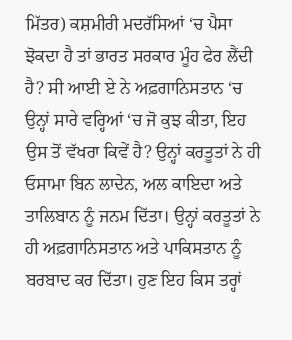ਮਿੱਤਰ) ਕਸ਼ਮੀਰੀ ਮਦਰੱਸਿਆਂ ‘ਚ ਪੈਸਾ ਝੋਕਦਾ ਹੈ ਤਾਂ ਭਾਰਤ ਸਰਕਾਰ ਮੂੰਹ ਫੇਰ ਲੈਂਦੀ ਹੈ? ਸੀ ਆਈ ਏ ਨੇ ਅਫ਼ਗਾਨਿਸਤਾਨ ‘ਚ ਉਨ੍ਹਾਂ ਸਾਰੇ ਵਰ੍ਹਿਆਂ ‘ਚ ਜੋ ਕੁਝ ਕੀਤਾ, ਇਹ ਉਸ ਤੋਂ ਵੱਖਰਾ ਕਿਵੇਂ ਹੈ? ਉਨ੍ਹਾਂ ਕਰਤੂਤਾਂ ਨੇ ਹੀ ਓਸਾਮਾ ਬਿਨ ਲਾਦੇਨ, ਅਲ ਕਾਇਦਾ ਅਤੇ ਤਾਲਿਬਾਨ ਨੂੰ ਜਨਮ ਦਿੱਤਾ। ਉਨ੍ਹਾਂ ਕਰਤੂਤਾਂ ਨੇ ਹੀ ਅਫ਼ਗਾਨਿਸਤਾਨ ਅਤੇ ਪਾਕਿਸਤਾਨ ਨੂੰ ਬਰਬਾਦ ਕਰ ਦਿੱਤਾ। ਹੁਣ ਇਹ ਕਿਸ ਤਰ੍ਹਾਂ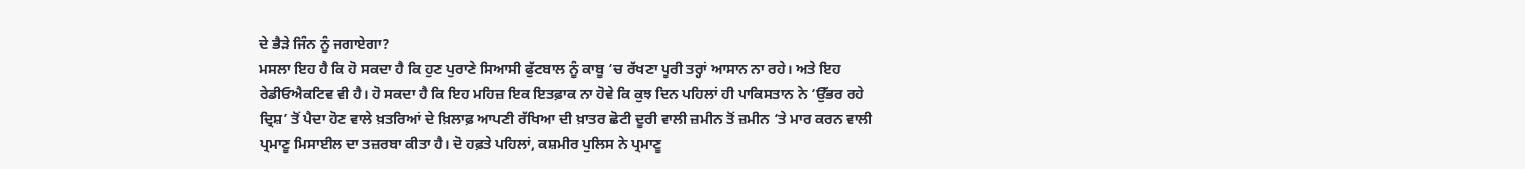ਦੇ ਭੈੜੇ ਜਿੰਨ ਨੂੰ ਜਗਾਏਗਾ?
ਮਸਲਾ ਇਹ ਹੈ ਕਿ ਹੋ ਸਕਦਾ ਹੈ ਕਿ ਹੁਣ ਪੁਰਾਣੇ ਸਿਆਸੀ ਫੁੱਟਬਾਲ ਨੂੰ ਕਾਬੂ ‘ਚ ਰੱਖਣਾ ਪੂਰੀ ਤਰ੍ਹਾਂ ਆਸਾਨ ਨਾ ਰਹੇ। ਅਤੇ ਇਹ ਰੇਡੀਓਐਕਟਿਵ ਵੀ ਹੈ। ਹੋ ਸਕਦਾ ਹੈ ਕਿ ਇਹ ਮਹਿਜ਼ ਇਕ ਇਤਫ਼ਾਕ ਨਾ ਹੋਵੇ ਕਿ ਕੁਝ ਦਿਨ ਪਹਿਲਾਂ ਹੀ ਪਾਕਿਸਤਾਨ ਨੇ ‘ਉੱਭਰ ਰਹੇ ਦ੍ਰਿਸ਼’ ਤੋਂ ਪੈਦਾ ਹੋਣ ਵਾਲੇ ਖ਼ਤਰਿਆਂ ਦੇ ਖ਼ਿਲਾਫ਼ ਆਪਣੀ ਰੱਖਿਆ ਦੀ ਖ਼ਾਤਰ ਛੋਟੀ ਦੂਰੀ ਵਾਲੀ ਜ਼ਮੀਨ ਤੋਂ ਜ਼ਮੀਨ ‘ਤੇ ਮਾਰ ਕਰਨ ਵਾਲੀ ਪ੍ਰਮਾਣੂ ਮਿਸਾਈਲ ਦਾ ਤਜ਼ਰਬਾ ਕੀਤਾ ਹੈ। ਦੋ ਹਫ਼ਤੇ ਪਹਿਲਾਂ, ਕਸ਼ਮੀਰ ਪੁਲਿਸ ਨੇ ਪ੍ਰਮਾਣੂ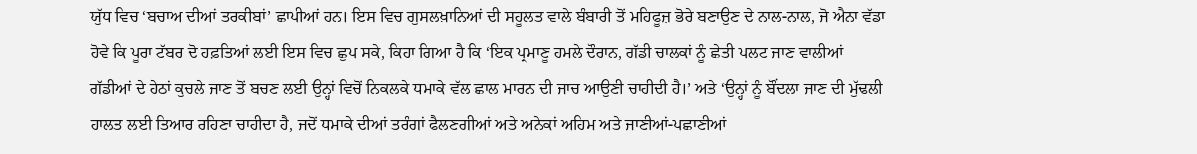ਯੁੱਧ ਵਿਚ ‘ਬਚਾਅ ਦੀਆਂ ਤਰਕੀਬਾਂ’ ਛਾਪੀਆਂ ਹਨ। ਇਸ ਵਿਚ ਗੁਸਲਖ਼ਾਨਿਆਂ ਦੀ ਸਹੂਲਤ ਵਾਲੇ ਬੰਬਾਰੀ ਤੋਂ ਮਹਿਫੂਜ਼ ਭੋਰੇ ਬਣਾਉਣ ਦੇ ਨਾਲ-ਨਾਲ, ਜੋ ਐਨਾ ਵੱਡਾ ਹੋਵੇ ਕਿ ਪੂਰਾ ਟੱਬਰ ਦੋ ਹਫ਼ਤਿਆਂ ਲਈ ਇਸ ਵਿਚ ਛੁਪ ਸਕੇ, ਕਿਹਾ ਗਿਆ ਹੈ ਕਿ ‘ਇਕ ਪ੍ਰਮਾਣੂ ਹਮਲੇ ਦੌਰਾਨ, ਗੱਡੀ ਚਾਲਕਾਂ ਨੂੰ ਛੇਤੀ ਪਲਟ ਜਾਣ ਵਾਲੀਆਂ ਗੱਡੀਆਂ ਦੇ ਹੇਠਾਂ ਕੁਚਲੇ ਜਾਣ ਤੋਂ ਬਚਣ ਲਈ ਉਨ੍ਹਾਂ ਵਿਚੋਂ ਨਿਕਲਕੇ ਧਮਾਕੇ ਵੱਲ ਛਾਲ ਮਾਰਨ ਦੀ ਜਾਚ ਆਉਣੀ ਚਾਹੀਦੀ ਹੈ।’ ਅਤੇ ‘ਉਨ੍ਹਾਂ ਨੂੰ ਬੌਂਦਲਾ ਜਾਣ ਦੀ ਮੁੱਢਲੀ ਹਾਲਤ ਲਈ ਤਿਆਰ ਰਹਿਣਾ ਚਾਹੀਦਾ ਹੈ, ਜਦੋਂ ਧਮਾਕੇ ਦੀਆਂ ਤਰੰਗਾਂ ਫੈਲਣਗੀਆਂ ਅਤੇ ਅਨੇਕਾਂ ਅਹਿਮ ਅਤੇ ਜਾਣੀਆਂ-ਪਛਾਣੀਆਂ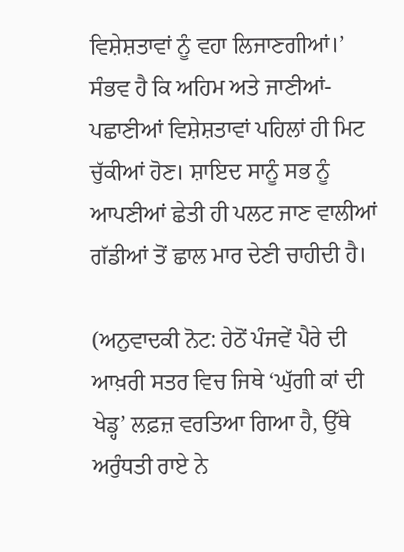ਵਿਸ਼ੇਸ਼ਤਾਵਾਂ ਨੂੰ ਵਹਾ ਲਿਜਾਣਗੀਆਂ।’
ਸੰਭਵ ਹੈ ਕਿ ਅਹਿਮ ਅਤੇ ਜਾਣੀਆਂ-ਪਛਾਣੀਆਂ ਵਿਸ਼ੇਸ਼ਤਾਵਾਂ ਪਹਿਲਾਂ ਹੀ ਮਿਟ ਚੁੱਕੀਆਂ ਹੋਣ। ਸ਼ਾਇਦ ਸਾਨੂੰ ਸਭ ਨੂੰ ਆਪਣੀਆਂ ਛੇਤੀ ਹੀ ਪਲਟ ਜਾਣ ਵਾਲੀਆਂ ਗੱਡੀਆਂ ਤੋਂ ਛਾਲ ਮਾਰ ਦੇਣੀ ਚਾਹੀਦੀ ਹੈ।

(ਅਨੁਵਾਦਕੀ ਨੋਟ: ਹੇਠੋਂ ਪੰਜਵੇਂ ਪੈਰੇ ਦੀ ਆਖ਼ਰੀ ਸਤਰ ਵਿਚ ਜਿਥੇ ‘ਘੁੱਗੀ ਕਾਂ ਦੀ ਖੇਡ੍ਹ’ ਲਫ਼ਜ਼ ਵਰਤਿਆ ਗਿਆ ਹੈ, ਉੱਥੇ ਅਰੁੰਧਤੀ ਰਾਏ ਨੇ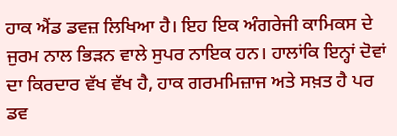ਹਾਕ ਐਂਡ ਡਵਜ਼ ਲਿਖਿਆ ਹੈ। ਇਹ ਇਕ ਅੰਗਰੇਜੀ ਕਾਮਿਕਸ ਦੇ ਜੁਰਮ ਨਾਲ ਭਿੜਨ ਵਾਲੇ ਸੁਪਰ ਨਾਇਕ ਹਨ। ਹਾਲਾਂਕਿ ਇਨ੍ਹਾਂ ਦੋਵਾਂ ਦਾ ਕਿਰਦਾਰ ਵੱਖ ਵੱਖ ਹੈ, ਹਾਕ ਗਰਮਮਿਜ਼ਾਜ ਅਤੇ ਸਖ਼ਤ ਹੈ ਪਰ ਡਵ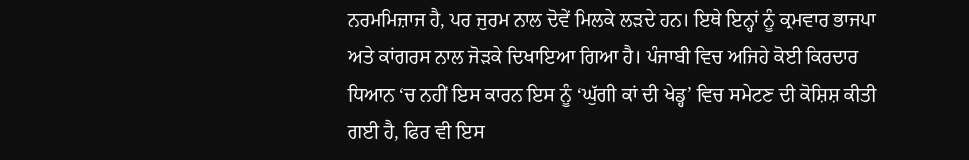ਨਰਮਮਿਜ਼ਾਜ ਹੈ, ਪਰ ਜੁਰਮ ਨਾਲ ਦੋਵੇਂ ਮਿਲਕੇ ਲੜਦੇ ਹਨ। ਇਥੇ ਇਨ੍ਹਾਂ ਨੂੰ ਕ੍ਰਮਵਾਰ ਭਾਜਪਾ ਅਤੇ ਕਾਂਗਰਸ ਨਾਲ ਜੋੜਕੇ ਦਿਖਾਇਆ ਗਿਆ ਹੈ। ਪੰਜਾਬੀ ਵਿਚ ਅਜਿਹੇ ਕੋਈ ਕਿਰਦਾਰ ਧਿਆਨ ‘ਚ ਨਹੀਂ ਇਸ ਕਾਰਨ ਇਸ ਨੂੰ ‘ਘੁੱਗੀ ਕਾਂ ਦੀ ਖੇਡ੍ਹ’ ਵਿਚ ਸਮੇਟਣ ਦੀ ਕੋਸ਼ਿਸ਼ ਕੀਤੀ ਗਈ ਹੈ, ਫਿਰ ਵੀ ਇਸ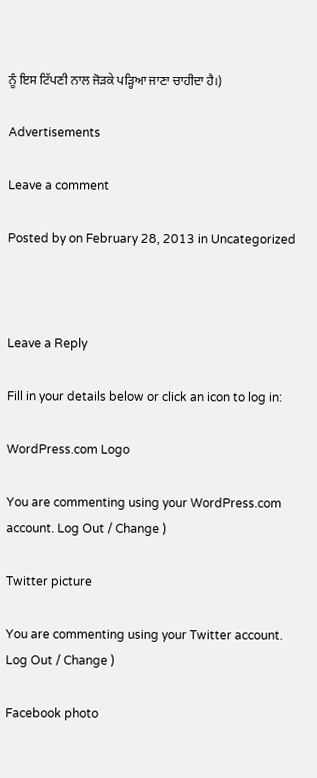ਨੂੰ ਇਸ ਟਿੱਪਣੀ ਨਾਲ ਜੋੜਕੇ ਪੜ੍ਹਿਆ ਜਾਣਾ ਚਾਹੀਦਾ ਹੈ।)

Advertisements

Leave a comment

Posted by on February 28, 2013 in Uncategorized



Leave a Reply

Fill in your details below or click an icon to log in:

WordPress.com Logo

You are commenting using your WordPress.com account. Log Out / Change )

Twitter picture

You are commenting using your Twitter account. Log Out / Change )

Facebook photo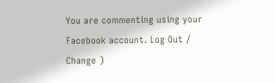You are commenting using your Facebook account. Log Out / Change )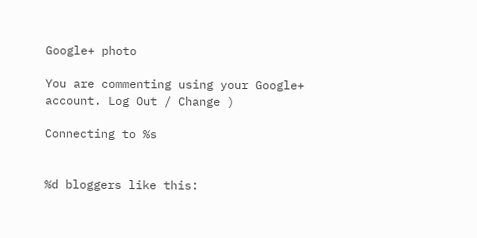Google+ photo

You are commenting using your Google+ account. Log Out / Change )

Connecting to %s


%d bloggers like this: